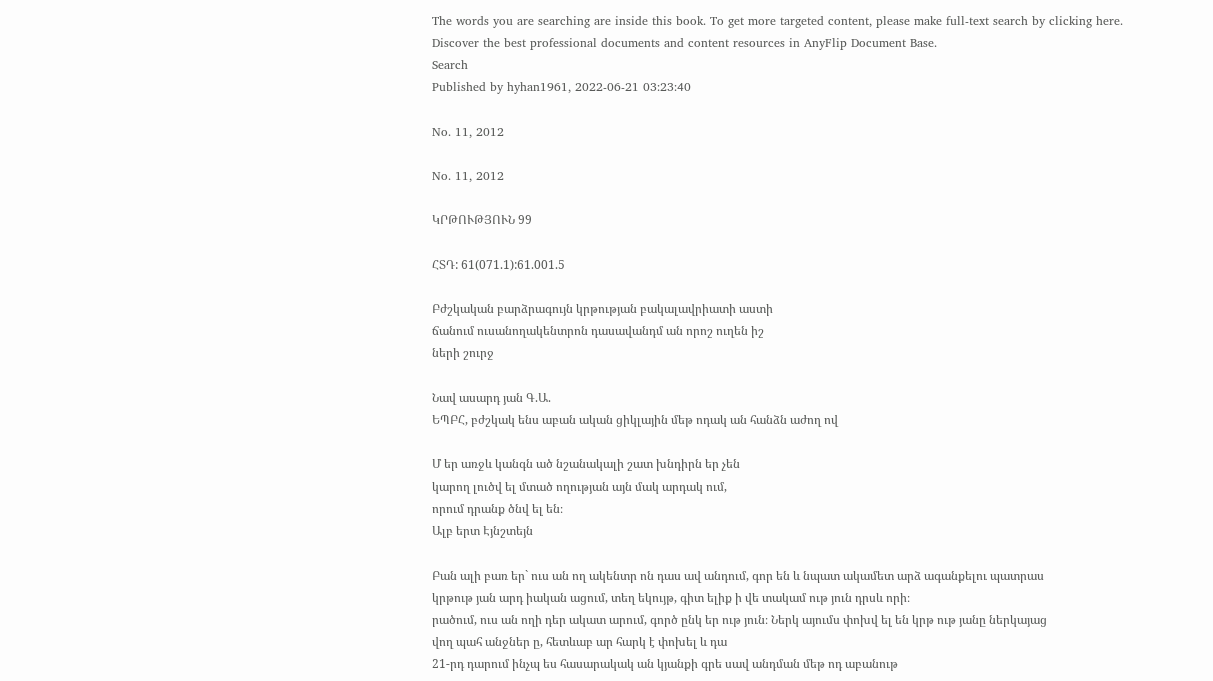The words you are searching are inside this book. To get more targeted content, please make full-text search by clicking here.
Discover the best professional documents and content resources in AnyFlip Document Base.
Search
Published by hyhan1961, 2022-06-21 03:23:40

No. 11, 2012

No. 11, 2012

ԿՐԹՈՒԹՅՈՒՆ 99

ՀՏԴ: 61(071.1):61.001.5

Բժշկական բարձրագույն կրթության բակալավրիատի աստի
ճանում ուսանողակենտրոն դասավանդմ ան որոշ ուղեն իշ
ների շուրջ

Նավ ասարդ յան Գ.Ա.
ԵՊԲՀ, բժշկակ ենս աբան ական ցիկլային մեթ ոդակ ան հանձն աժող ով

Մ եր առջև կանգն ած նշանակալի շատ խնդիրն եր չեն
կարող լուծվ ել մտած ողության այն մակ արդակ ում,
որում դրանք ծնվ ել են։
Ալբ երտ Էյնշտեյն

Բան ալի բառ եր` ուս ան ող ակենտր ոն դաս ավ անդում, գոր են և նպատ ակամետ արձ ագանքելու պատրաս
կրթութ յան արդ իական ացում, տեղ եկույթ, գիտ ելիք ի վե տակամ ութ յուն դրսև որի։
րածում, ուս ան ողի դեր ակատ արում, գործ ընկ եր ութ յուն։ Ներկ այումս փոխվ ել են կրթ ութ յանը ներկայաց
վող պահ անջներ ը, հետևաբ ար հարկ է փոխել և դա
21-րդ դարում ինչպ ես հասարակակ ան կյանքի գրե սավ անդման մեթ ոդ աբանութ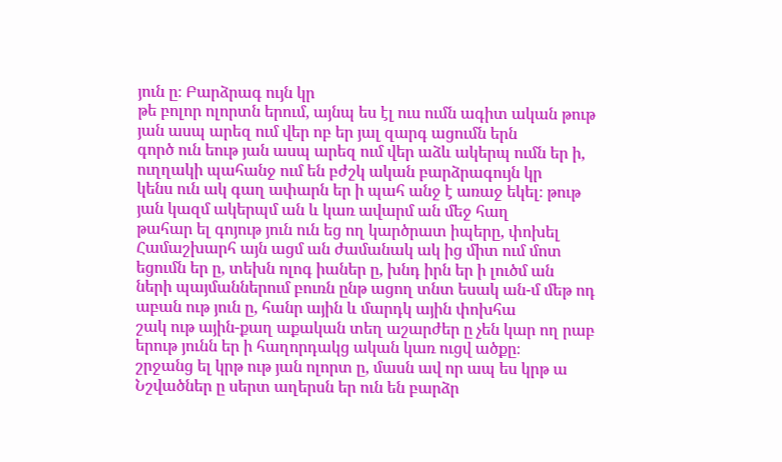յուն ը։ Բարձրագ ույն կր
թե բոլոր ոլորտն երում, այնպ ես էլ ուս ումն ագիտ ական թութ յան ասպ արեզ ում վեր ոբ եր յալ զարգ ացումն երն
գործ ուն եութ յան ասպ արեզ ում վեր աձև ակերպ ումն եր ի, ուղղակի պահանջ ում են բժշկ ական բարձրագույն կր
կենս ուն ակ գաղ ափարն եր ի պահ անջ է առաջ եկել։ թութ յան կազմ ակերպմ ան և կառ ավարմ ան մեջ հաղ
թահար ել գոյութ յուն ուն եց ող կարծրատ իպերը, փոխել
Համաշխարհ այն ացմ ան ժամանակ ակ ից միտ ում մոտ եցումն եր ը, տեխն ոլոգ իաներ ը, խնդ իրն եր ի լուծմ ան
ների պայմաններում բուռն ընթ ացող տնտ եսակ ան-մ մեթ ոդ աբան ութ յուն ը, հանր ային և մարդկ ային փոխհա
շակ ութ ային-քաղ աքական տեղ աշարժեր ը չեն կար ող րաբ երութ յունն եր ի հաղորդակց ական կառ ուցվ ածքը։
շրջանց ել կրթ ութ յան ոլորտ ը, մասն ավ որ ապ ես կրթ ա Նշվածներ ը սերտ աղերսն եր ուն են բարձր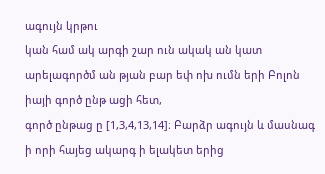ագույն կրթու
կան համ ակ արգի շար ուն ակակ ան կատ արելագործմ ան թյան բար եփ ոխ ումն երի Բոլոն իայի գործ ընթ ացի հետ,
գործ ընթաց ը [1,3,4,13,14]։ Բարձր ագույն և մասնագ ի որի հայեց ակարգ ի ելակետ երից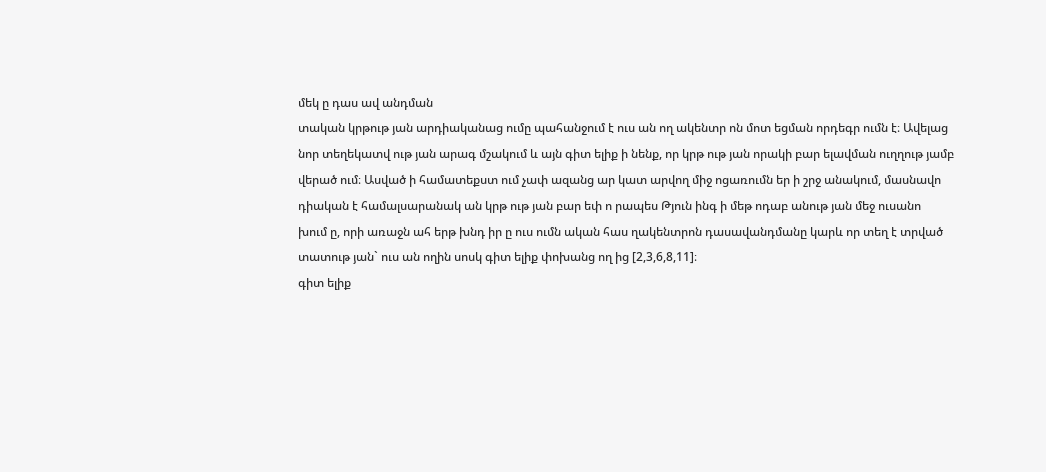մեկ ը դաս ավ անդման
տական կրթութ յան արդիականաց ումը պահանջում է ուս ան ող ակենտր ոն մոտ եցման որդեգր ումն է։ Ավելաց
նոր տեղեկատվ ութ յան արագ մշակում և այն գիտ ելիք ի նենք, որ կրթ ութ յան որակի բար ելավման ուղղութ յամբ
վերած ում։ Ասված ի համատեքստ ում չափ ազանց ար կատ արվող միջ ոցառումն եր ի շրջ անակում, մասնավո
դիական է համալսարանակ ան կրթ ութ յան բար եփ ո րապես Թյուն ինգ ի մեթ ոդաբ անութ յան մեջ ուսանո
խում ը, որի առաջն ահ երթ խնդ իր ը ուս ումն ական հաս ղակենտրոն դասավանդմանը կարև որ տեղ է տրված
տատութ յան` ուս ան ողին սոսկ գիտ ելիք փոխանց ող ից [2,3,6,8,11]։
գիտ ելիք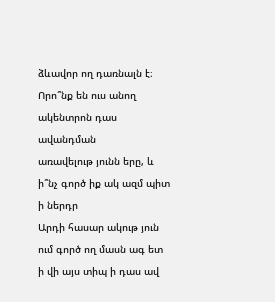ձևավոր ող դառնալն է։ Որո՞նք են ուս անող ակենտրոն դաս ավանդման
առավելութ յունն երը, և ի՞նչ գործ իք ակ ազմ պիտ ի ներդր
Արդի հասար ակութ յուն ում գործ ող մասն ագ ետ ի վի այս տիպ ի դաս ավ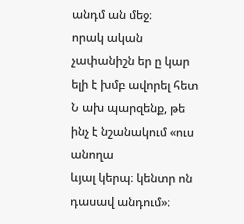անդմ ան մեջ։
որակ ական չափանիշն եր ը կար ելի է խմբ ավորել հետ Ն ախ պարզենք, թե ինչ է նշանակում «ուս անողա
ևյալ կերպ։ կենտր ոն դասավ անդում»։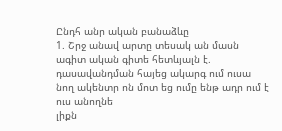Ընդհ անր ական բանաձևը
1. Շրջ անավ արտը տեսակ ան մասն ագիտ ական գիտե հետևյալն է. դասավանդման հայեց ակարգ ում ուսա
նող ակենտր ոն մոտ եց ումը ենթ ադր ում է ուս անողնե
լիքն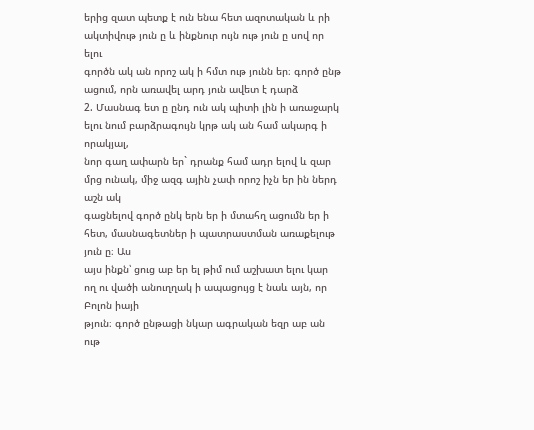երից զատ պետք է ուն ենա հետ ազոտական և րի ակտիվութ յուն ը և ինքնուր ույն ութ յուն ը սով որ ելու
գործն ակ ան որոշ ակ ի հմտ ութ յունն եր։ գործ ընթ ացում, որն առավել արդ յուն ավետ է դարձ
2. Մասնագ ետ ը ընդ ուն ակ պիտի լին ի առաջարկ ելու նում բարձրագույն կրթ ակ ան համ ակարգ ի որակյալ,
նոր գաղ ափարն եր` դրանք համ ադր ելով և զար մրց ունակ, միջ ազգ ային չափ որոշ իչն եր ին ներդ աշն ակ
գացնելով գործ ընկ երն եր ի մտահղ ացումն եր ի հետ, մասնագետներ ի պատրաստման առաքելութ յուն ը։ Աս
այս ինքն՝ ցուց աբ եր ել թիմ ում աշխատ ելու կար ող ու վածի անուղղակ ի ապացույց է նաև այն, որ Բոլոն իայի
թյուն։ գործ ընթացի նկար ագրական եզր աբ ան ութ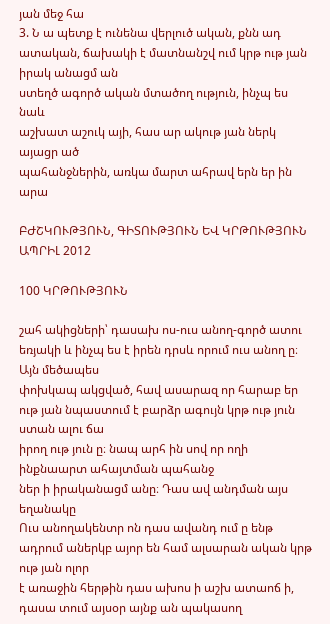յան մեջ հա
3. Ն ա պետք է ունենա վերլուծ ական, քնն ադ ատական, ճախակի է մատնանշվ ում կրթ ութ յան իրակ անացմ ան
ստեղծ ագործ ական մտածող ություն, ինչպ ես նաև
աշխատ աշուկ այի, հաս ար ակութ յան ներկ այացր ած
պահանջներին, առկա մարտ ահրավ երն եր ին արա

ԲԺՇԿՈՒԹՅՈՒՆ, ԳԻՏՈՒԹՅՈՒՆ ԵՎ ԿՐԹՈՒԹՅՈՒՆ ԱՊՐԻԼ 2012

100 ԿՐԹՈՒԹՅՈՒՆ

շահ ակիցների՝ դասախ ոս-ուս անող-գործ ատու եռյակի և ինչպ ես է իրեն դրսև որում ուս անող ը։ Այն մեծապես
փոխկապ ակցված, հավ ասարազ որ հարաբ եր ութ յան նպաստում է բարձր ագույն կրթ ութ յուն ստան ալու ճա
իրող ութ յուն ը։ նապ արհ ին սով որ ողի ինքնաարտ ահայտման պահանջ
ներ ի իրականացմ անը։ Դաս ավ անդման այս եղանակը
Ուս անողակենտր ոն դաս ավանդ ում ը ենթ ադրում աներկբ այոր են համ ալսարան ական կրթ ութ յան ոլոր
է առաջին հերթին դաս ախոս ի աշխ ատաոճ ի, դասա տում այսօր այնք ան պակասող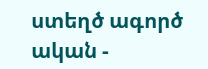ստեղծ ագործ ական -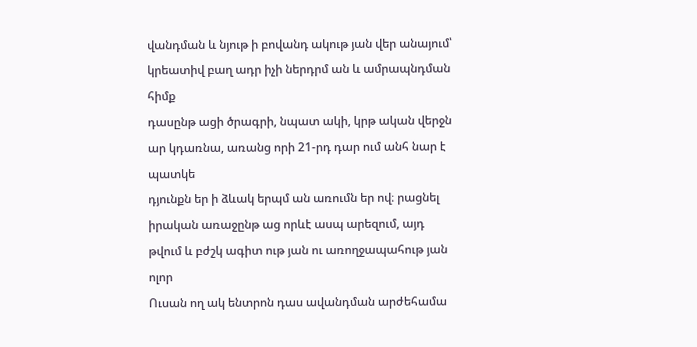վանդման և նյութ ի բովանդ ակութ յան վեր անայում՝ կրեատիվ բաղ ադր իչի ներդրմ ան և ամրապնդման հիմք
դասընթ ացի ծրագրի, նպատ ակի, կրթ ական վերջն ար կդառնա, առանց որի 21-րդ դար ում անհ նար է պատկե
դյունքն եր ի ձևակ երպմ ան առումն եր ով։ րացնել իրական առաջընթ աց որևէ ասպ արեզում, այդ
թվում և բժշկ ագիտ ութ յան ու առողջապահութ յան ոլոր
Ուսան ող ակ ենտրոն դաս ավանդման արժեհամա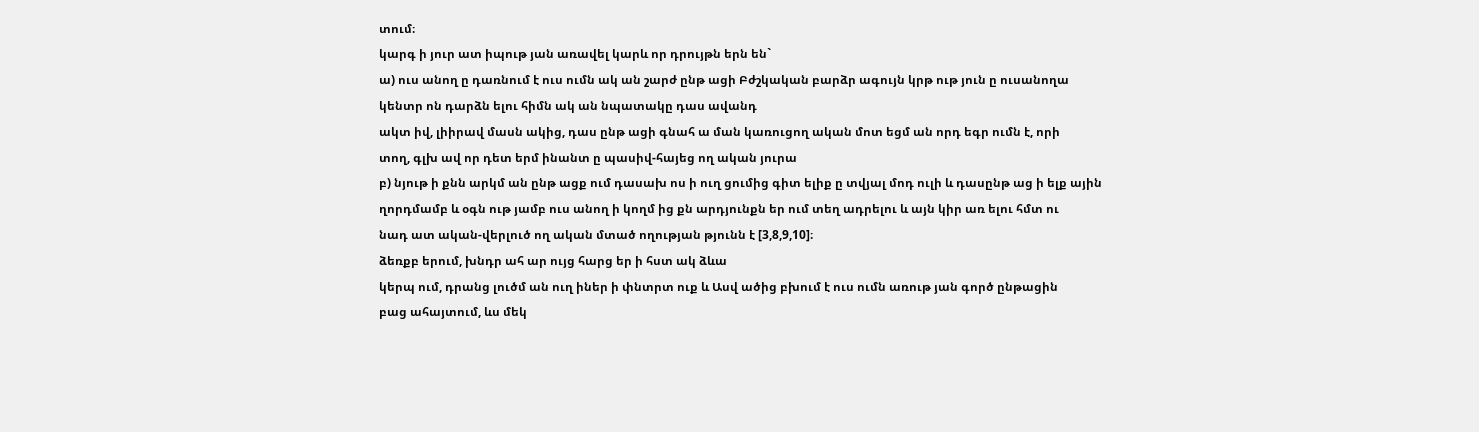տում։
կարգ ի յուր ատ իպութ յան առավել կարև որ դրույթն երն են`
ա) ուս անող ը դառնում է ուս ումն ակ ան շարժ ընթ ացի Բժշկական բարձր ագույն կրթ ութ յուն ը ուսանողա
կենտր ոն դարձն ելու հիմն ակ ան նպատակը դաս ավանդ
ակտ իվ, լիիրավ մասն ակից, դաս ընթ ացի գնահ ա ման կառուցող ական մոտ եցմ ան որդ եգր ումն է, որի
տող, գլխ ավ որ դետ երմ ինանտ ը պասիվ-հայեց ող ական յուրա
բ) նյութ ի քնն արկմ ան ընթ ացք ում դասախ ոս ի ուղ ցումից գիտ ելիք ը տվյալ մոդ ուլի և դասընթ աց ի ելք ային
ղորդմամբ և օգն ութ յամբ ուս անող ի կողմ ից քն արդյունքն եր ում տեղ ադրելու և այն կիր առ ելու հմտ ու
նադ ատ ական-վերլուծ ող ական մտած ողության թյունն է [3,8,9,10]։
ձեռքբ երում, խնդր ահ ար ույց հարց եր ի հստ ակ ձևա
կերպ ում, դրանց լուծմ ան ուղ իներ ի փնտրտ ուք և Ասվ ածից բխում է ուս ումն առութ յան գործ ընթացին
բաց ահայտում, ևս մեկ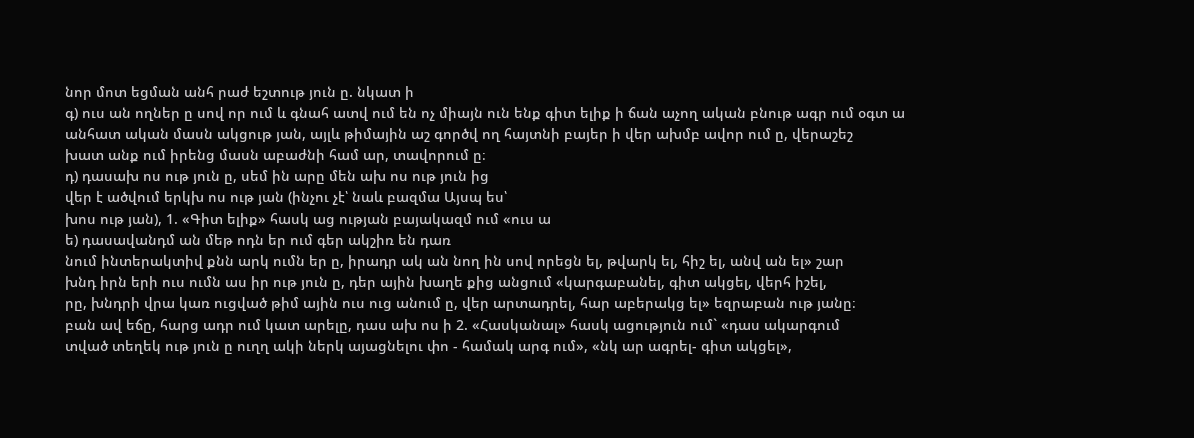նոր մոտ եցման անհ րաժ եշտութ յուն ը. նկատ ի
գ) ուս ան ողներ ը սով որ ում և գնահ ատվ ում են ոչ միայն ուն ենք գիտ ելիք ի ճան աչող ական բնութ ագր ում օգտ ա
անհատ ական մասն ակցութ յան, այլև թիմային աշ գործվ ող հայտնի բայեր ի վեր ախմբ ավոր ում ը, վերաշեշ
խատ անք ում իրենց մասն աբաժնի համ ար, տավորում ը։
դ) դասախ ոս ութ յուն ը, սեմ ին արը մեն ախ ոս ութ յուն ից
վեր է ածվում երկխ ոս ութ յան (ինչու չէ՝ նաև բազմա Այսպ ես՝
խոս ութ յան), 1. «Գիտ ելիք» հասկ աց ության բայակազմ ում «ուս ա
ե) դասավանդմ ան մեթ ոդն եր ում գեր ակշիռ են դառ
նում ինտերակտիվ քնն արկ ումն եր ը, իրադր ակ ան նող ին սով որեցն ել, թվարկ ել, հիշ ել, անվ ան ել» շար
խնդ իրն երի ուս ումն աս իր ութ յուն ը, դեր ային խաղե քից անցում «կարգաբանել, գիտ ակցել, վերհ իշել,
րը, խնդրի վրա կառ ուցված թիմ ային ուս ուց անում ը, վեր արտադրել, հար աբերակց ել» եզրաբան ութ յանը։
բան ավ եճը, հարց ադր ում կատ արելը, դաս ախ ոս ի 2. «Հասկանալ» հասկ ացություն ում` «դաս ակարգում
տված տեղեկ ութ յուն ը ուղղ ակի ներկ այացնելու փո - համակ արգ ում», «նկ ար ագրել- գիտ ակցել»,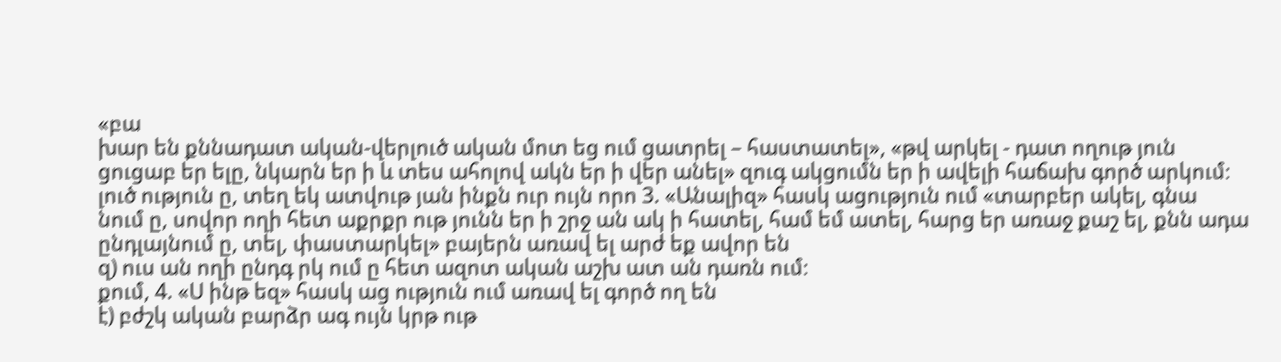«բա
խար են քննադատ ական-վերլուծ ական մոտ եց ում ցատրել – հաստատել», «թվ արկել - դատ ողութ յուն
ցուցաբ եր ելը, նկարն եր ի և տես ահոլով ակն եր ի վեր անել» զուգ ակցումն եր ի ավելի հաճախ գործ արկում։
լուծ ություն ը, տեղ եկ ատվութ յան ինքն ուր ույն որո 3. «Անալիզ» հասկ ացություն ում «տարբեր ակել, գնա
նում ը, սովոր ողի հետ աքրքր ութ յունն եր ի շրջ ան ակ ի հատել, համ եմ ատել, հարց եր առաջ քաշ ել, քնն ադա
ընդլայնում ը, տել, փաստարկել» բայերն առավ ել արժ եք ավոր են
զ) ուս ան ողի ընդգ րկ ում ը հետ ազոտ ական աշխ ատ ան դառն ում։
քում, 4. «Ս ինթ եզ» հասկ աց ություն ում առավ ել գործ ող են
է) բժշկ ական բարձր ագ ույն կրթ ութ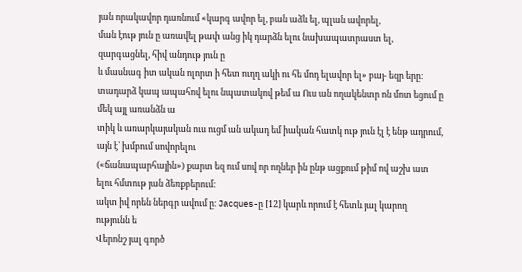յան որակավոր դառնում «կարգ ավոր ել, բան աձև ել, պլան ավորել,
ման էութ յուն ը առավել թափ անց իկ դարձն ելու նախապատրաստ ել, զարգացնել, հիվ անդութ յուն ը
և մասնագ իտ ական ոլորտ ի հետ ուղղ ակի ու հե մոդ ելավոր ել» բայ- եզր երը։
տադարձ կապ ապահով ելու նպատակով թեմ ա Ուս ան ողակենտր ոն մոտ եցում ը մեկ այլ առանձն ա
տիկ և առարկայական ուս ուցմ ան ակադ եմ իական հատկ ութ յուն էլ է ենթ ադրում, այն է՝ խմբում սովորելու
(«ճանապարհային») քարտ եզ ում սով որ ողներ ին ընթ ացքում թիմ ով աշխ ատ ելու հմտութ յան ձեռքբերում։
ակտ իվ որեն ներգր ավում ը։ Jacques-ը [12] կարև որում է հետև յալ կարող ությունն ե
Վերոնշ յալ գործ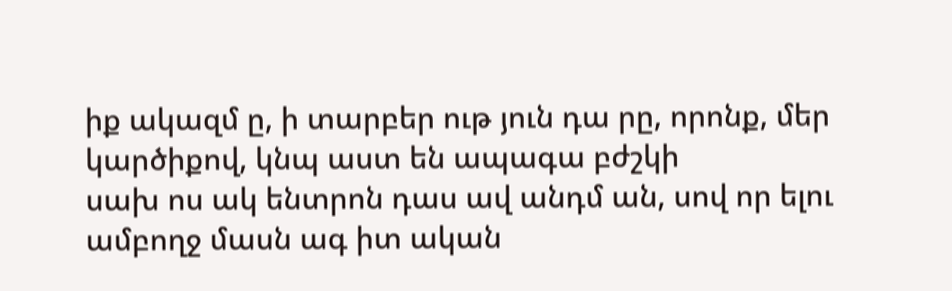իք ակազմ ը, ի տարբեր ութ յուն դա րը, որոնք, մեր կարծիքով, կնպ աստ են ապագա բժշկի
սախ ոս ակ ենտրոն դաս ավ անդմ ան, սով որ ելու ամբողջ մասն ագ իտ ական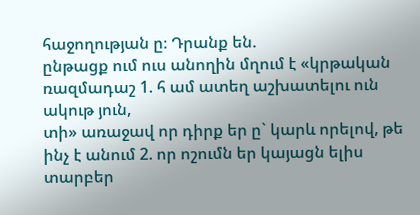հաջողության ը։ Դրանք են.
ընթացք ում ուս անողին մղում է «կրթական ռազմադաշ 1. հ ամ ատեղ աշխատելու ուն ակութ յուն,
տի» առաջավ որ դիրք եր ը` կարև որելով, թե ինչ է անում 2. որ ոշումն եր կայացն ելիս տարբեր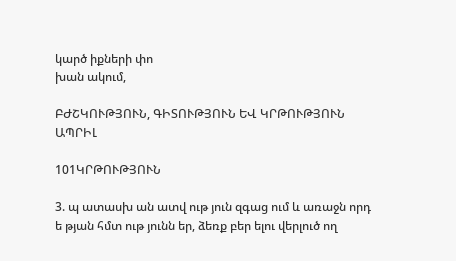կարծ իքների փո
խան ակում,

ԲԺՇԿՈՒԹՅՈՒՆ, ԳԻՏՈՒԹՅՈՒՆ ԵՎ ԿՐԹՈՒԹՅՈՒՆ ԱՊՐԻԼ

101ԿՐԹՈՒԹՅՈՒՆ

3. պ ատասխ ան ատվ ութ յուն զգաց ում և առաջն որդ ե թյան հմտ ութ յունն եր, ձեռք բեր ելու վերլուծ ող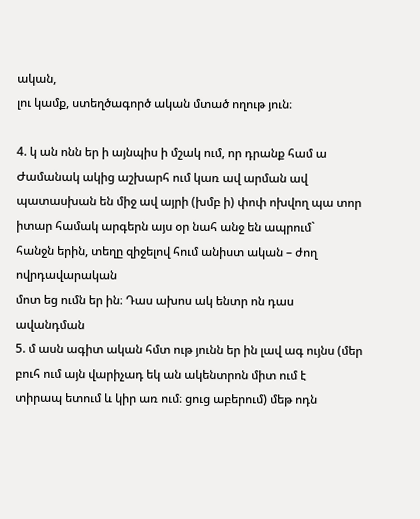ական,
լու կամք, ստեղծագործ ական մտած ողութ յուն։

4. կ ան ոնն եր ի այնպիս ի մշակ ում, որ դրանք համ ա Ժամանակ ակից աշխարհ ում կառ ավ արման ավ
պատասխան են միջ ավ այրի (խմբ ի) փոփ ոխվող պա տոր իտար համակ արգերն այս օր նահ անջ են ապրում`
հանջն երին, տեղը զիջելով հում անիստ ական – ժող ովրդավարական
մոտ եց ումն եր ին։ Դաս ախոս ակ ենտր ոն դաս ավանդման
5. մ ասն ագիտ ական հմտ ութ յունն եր ին լավ ագ ույնս (մեր բուհ ում այն վարիչադ եկ ան ակենտրոն միտ ում է
տիրապ ետում և կիր առ ում։ ցուց աբերում) մեթ ոդն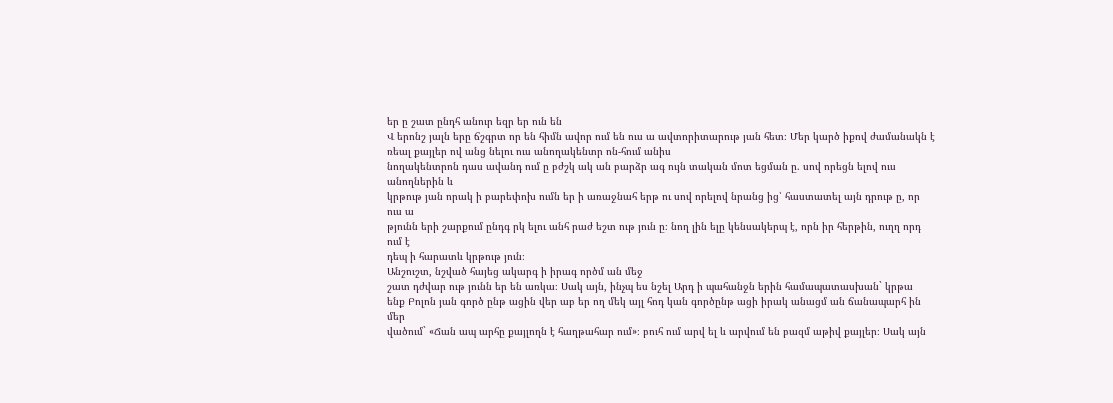եր ը շատ ընդհ անուր եզր եր ուն են
Վ երոնշ յալն երը ճշգրտ որ են հիմն ավոր ում են ուս ա ավտորիտարութ յան հետ։ Մեր կարծ իքով ժամանակն է
ռեալ քայլեր ով անց նելու ուս անողակենտր ոն-հում անիս
նողակենտրոն դաս ավանդ ում ը բժշկ ակ ան բարձր ագ ույն տական մոտ եցման ը. սով որեցն ելով ուս անողներին և
կրթութ յան որակ ի բարեփոխ ումն եր ի առաջնահ երթ ու սով որելով նրանց ից՝ հաստատել այն դրութ ը, որ ուս ա
թյունն երի շարքում ընդգ րկ ելու անհ րաժ եշտ ութ յուն ը։ նող լին ելը կենսակերպ է, որն իր հերթին, ուղղ որդ ում է
դեպ ի հարատև կրթութ յուն։
Անշուշտ, նշված հայեց ակարգ ի իրագ ործմ ան մեջ
շատ դժվար ութ յունն եր են առկա։ Սակ այն, ինչպ ես նշել Արդ ի պահանջն երին համապատասխան` կրթա
ենք Բոլոն յան գործ ընթ ացին վեր աբ եր ող մեկ այլ հոդ կան գործընթ ացի իրակ անացմ ան ճանապարհ ին մեր
վածում` «Ճան ապ արհը քայլողն է հաղթահար ում»։ բուհ ում արվ ել և արվում են բազմ աթիվ քայլեր։ Սակ այն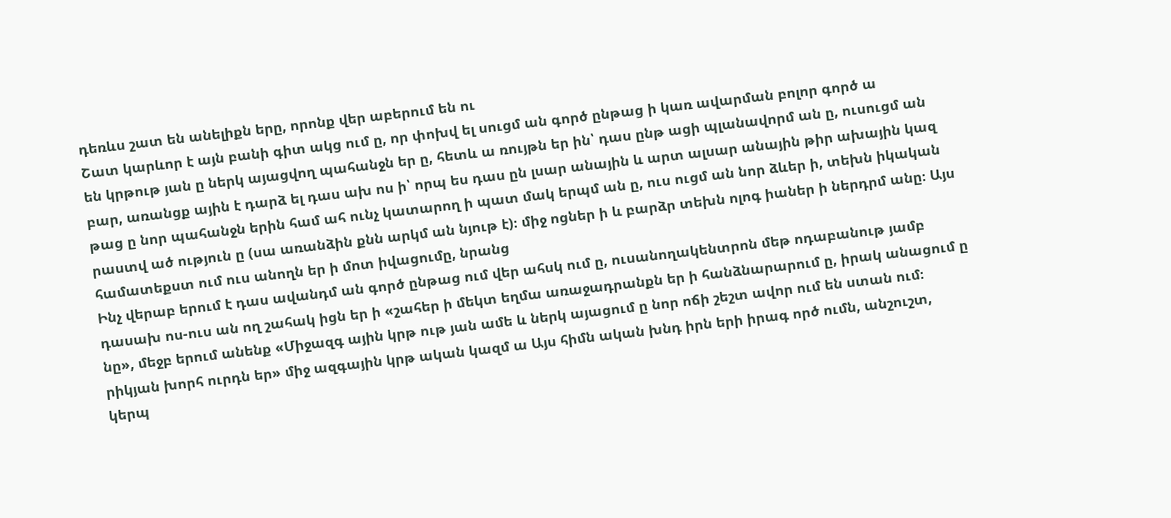դեռևս շատ են անելիքն երը, որոնք վեր աբերում են ու
Շատ կարևոր է այն բանի գիտ ակց ում ը, որ փոխվ ել սուցմ ան գործ ընթաց ի կառ ավարման բոլոր գործ ա
են կրթութ յան ը ներկ այացվող պահանջն եր ը, հետև ա ռույթն եր ին՝ դաս ընթ ացի պլանավորմ ան ը, ուսուցմ ան
բար, առանցք ային է դարձ ել դաս ախ ոս ի՝ որպ ես դաս ըն լսար անային և արտ ալսար անային թիր ախային կազ
թաց ը նոր պահանջն երին համ ահ ունչ կատարող ի պատ մակ երպմ ան ը, ուս ուցմ ան նոր ձևեր ի, տեխն իկական
րաստվ ած ություն ը (սա առանձին քնն արկմ ան նյութ է)։ միջ ոցներ ի և բարձր տեխն ոլոգ իաներ ի ներդրմ անը։ Այս
համատեքստ ում ուս անողն եր ի մոտ իվացումը, նրանց
Ինչ վերաբ երում է դաս ավանդմ ան գործ ընթաց ում վեր ահսկ ում ը, ուսանողակենտրոն մեթ ոդաբանութ յամբ
դասախ ոս-ուս ան ող շահակ իցն եր ի «շահեր ի մեկտ եղմա առաջադրանքն եր ի հանձնարարում ը, իրակ անացում ը
նը», մեջբ երում անենք «Միջազգ ային կրթ ութ յան ամե և ներկ այացում ը նոր ոճի շեշտ ավոր ում են ստան ում։
րիկյան խորհ ուրդն եր» միջ ազգային կրթ ական կազմ ա Այս հիմն ական խնդ իրն երի իրագ ործ ումն, անշուշտ,
կերպ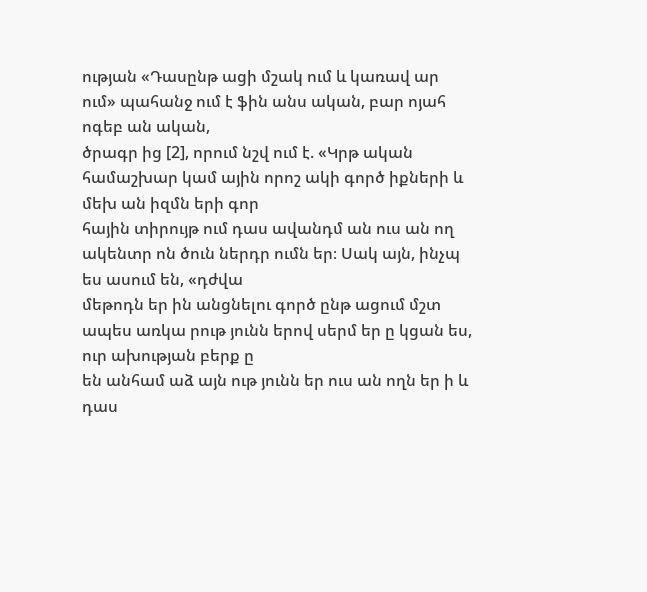ության «Դասընթ ացի մշակ ում և կառավ ար ում» պահանջ ում է ֆին անս ական, բար ոյահ ոգեբ ան ական,
ծրագր ից [2], որում նշվ ում է. «Կրթ ական համաշխար կամ ային որոշ ակի գործ իքների և մեխ ան իզմն երի գոր
հային տիրույթ ում դաս ավանդմ ան ուս ան ող ակենտր ոն ծուն ներդր ումն եր։ Սակ այն, ինչպ ես ասում են, «դժվա
մեթոդն եր ին անցնելու գործ ընթ ացում մշտ ապես առկա րութ յունն երով սերմ եր ը կցան ես, ուր ախության բերք ը
են անհամ աձ այն ութ յունն եր ուս ան ողն եր ի և դաս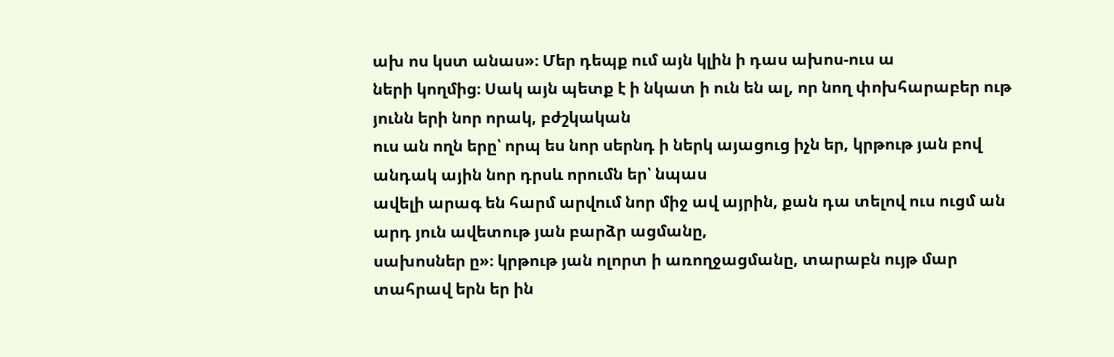ախ ոս կստ անաս»։ Մեր դեպք ում այն կլին ի դաս ախոս-ուս ա
ների կողմից։ Սակ այն պետք է ի նկատ ի ուն են ալ, որ նող փոխհարաբեր ութ յունն երի նոր որակ, բժշկական
ուս ան ողն երը՝ որպ ես նոր սերնդ ի ներկ այացուց իչն եր, կրթութ յան բով անդակ ային նոր դրսև որումն եր՝ նպաս
ավելի արագ են հարմ արվում նոր միջ ավ այրին, քան դա տելով ուս ուցմ ան արդ յուն ավետութ յան բարձր ացմանը,
սախոսներ ը»։ կրթութ յան ոլորտ ի առողջացմանը, տարաբն ույթ մար
տահրավ երն եր ին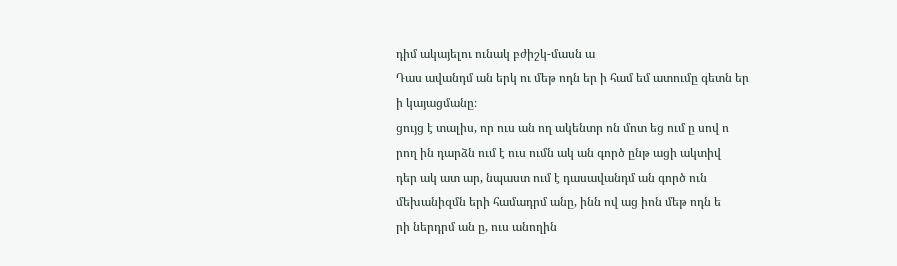դիմ ակայելու ունակ բժիշկ-մասն ա
Դաս ավանդմ ան երկ ու մեթ ոդն եր ի համ եմ ատումը գետն եր ի կայացմանը։
ցույց է տալիս, որ ուս ան ող ակենտր ոն մոտ եց ում ը սով ո
րող ին դարձն ում է ուս ումն ակ ան գործ ընթ ացի ակտիվ
դեր ակ ատ ար, նպաստ ում է դասավանդմ ան գործ ուն
մեխանիզմն երի համադրմ անը, ինն ով աց իոն մեթ ոդն ե
րի ներդրմ ան ը, ուս անողին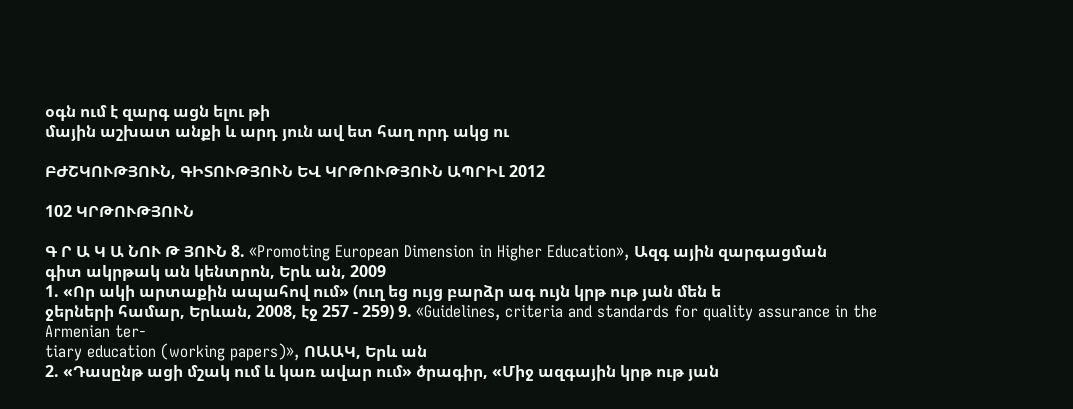օգն ում է զարգ ացն ելու թի
մային աշխատ անքի և արդ յուն ավ ետ հաղ որդ ակց ու

ԲԺՇԿՈՒԹՅՈՒՆ, ԳԻՏՈՒԹՅՈՒՆ ԵՎ ԿՐԹՈՒԹՅՈՒՆ ԱՊՐԻԼ 2012

102 ԿՐԹՈՒԹՅՈՒՆ

Գ Ր Ա Կ Ա ՆՈՒ Թ ՅՈՒՆ 8. «Promoting European Dimension in Higher Education», Ազգ ային զարգացման
գիտ ակրթակ ան կենտրոն, Երև ան, 2009
1. «Որ ակի արտաքին ապահով ում» (ուղ եց ույց բարձր ագ ույն կրթ ութ յան մեն ե
ջերների համար, Երևան, 2008, էջ 257 - 259) 9. «Guidelines, criteria and standards for quality assurance in the Armenian ter-
tiary education (working papers)», ՈԱԱԿ, Երև ան
2. «Դասընթ ացի մշակ ում և կառ ավար ում» ծրագիր, «Միջ ազգային կրթ ութ յան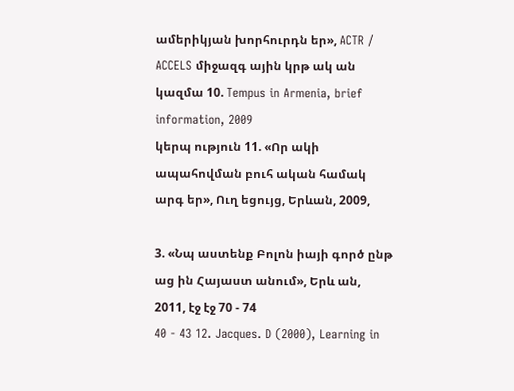ամերիկյան խորհուրդն եր», ACTR / ACCELS միջազգ ային կրթ ակ ան կազմա 10. Tempus in Armenia, brief information, 2009
կերպ ություն 11. «Որ ակի ապահովման բուհ ական համակ արգ եր», Ուղ եցույց, Երևան, 2009,

3. «Նպ աստենք Բոլոն իայի գործ ընթ աց ին Հայաստ անում», Երև ան, 2011, էջ էջ 70 - 74
40 - 43 12. Jacques. D (2000), Learning in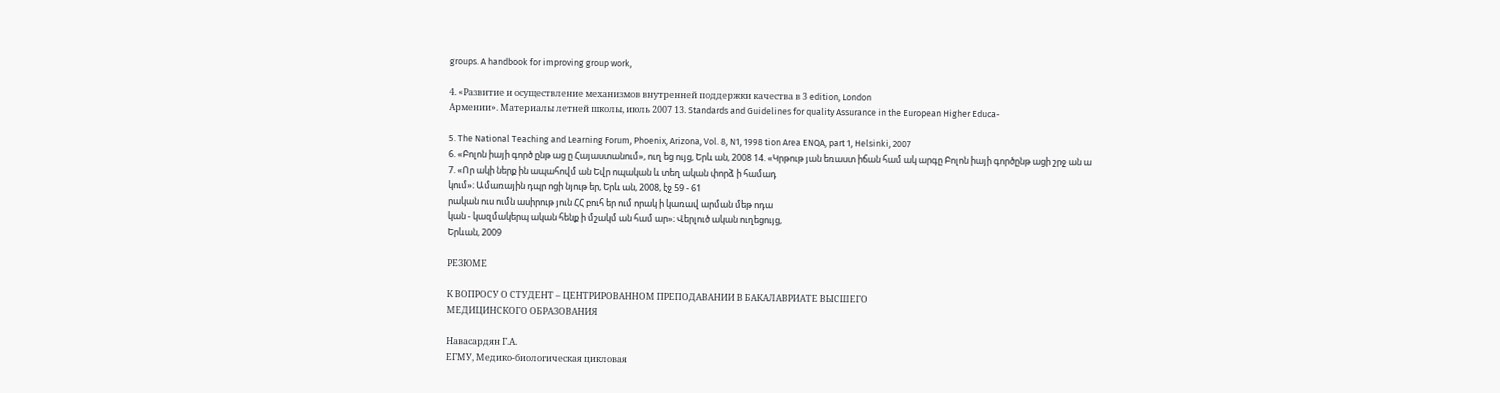groups. A handbook for improving group work,

4. «Развитие и осуществление механизмов внутренней поддержки качества в 3 edition, London
Армении». Материалы летней школы, июль 2007 13. Standards and Guidelines for quality Assurance in the European Higher Educa-

5. The National Teaching and Learning Forum, Phoenix, Arizona, Vol. 8, N1, 1998 tion Area ENQA, part 1, Helsinki, 2007
6. «Բոլոն իայի գործ ընթ աց ը Հայաստանում», ուղ եց ույց, Երև ան, 2008 14. «Կրթութ յան եռաստ իճան համ ակ արգը Բոլոն իայի գործընթ ացի շրջ ան ա
7. «Որ ակի ներք ին ապահովմ ան Եվր ոպական և տեղ ական փորձ ի համադ
կում»։ Ամառային դպր ոցի նյութ եր, Երև ան, 2008, էջ 59 - 61
րական ուս ումն ասիրութ յուն ՀՀ բուհ եր ում որակ ի կառավ արման մեթ ոդա
կան - կազմակերպ ական հենք ի մշակմ ան համ ար»։ Վերլուծ ական ուղեցույց,
Երևան, 2009

РЕЗЮМЕ

К ВОПРОСУ О СТУДЕНТ – ЦЕНТРИРОВАННОМ ПРЕПОДАВАНИИ В БАКАЛАВРИАТЕ ВЫСШЕГО
МЕДИЦИНСКОГО ОБРАЗОВАНИЯ

Навасардян Г.А.
ЕГМУ, Медико-биологическая цикловая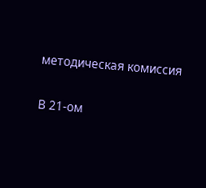методическая комиссия

В 21-ом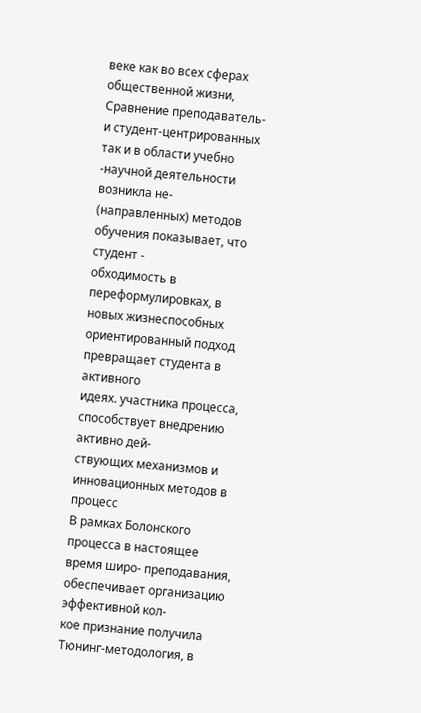веке как во всех сферах общественной жизни, Сравнение преподаватель- и студент-центрированных
так и в области учебно -научной деятельности возникла не- (направленных) методов обучения показывает, что студент -
обходимость в переформулировках, в новых жизнеспособных ориентированный подход превращает студента в активного
идеях. участника процесса, способствует внедрению активно дей-
ствующих механизмов и инновационных методов в процесс
В рамках Болонского процесса в настоящее время широ- преподавания, обеспечивает организацию эффективной кол-
кое признание получила Тюнинг-методология, в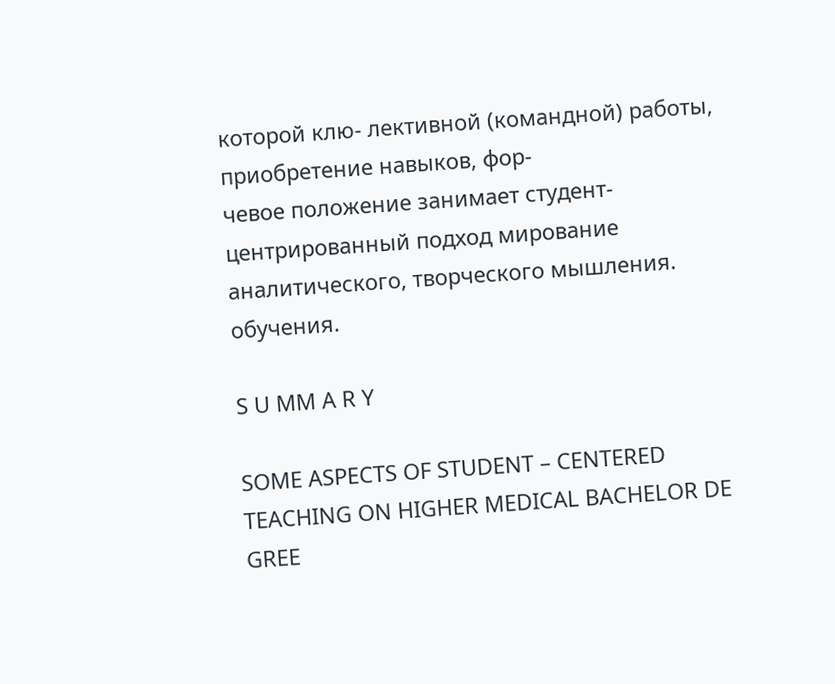которой клю- лективной (командной) работы, приобретение навыков, фор-
чевое положение занимает студент-центрированный подход мирование аналитического, творческого мышления.
обучения.

S U MM A R Y

SOME ASPECTS OF STUDENT – CENTERED TEACHING ON HIGHER MEDICAL BACHELOR DE
GREE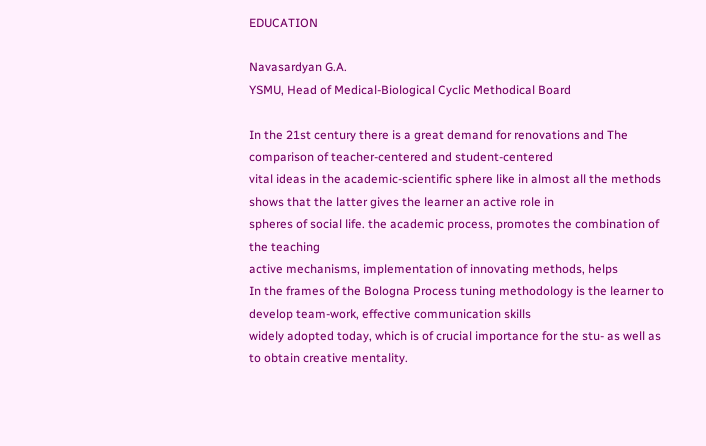EDUCATION

Navasardyan G.A.
YSMU, Head of Medical-Biological Cyclic Methodical Board

In the 21st century there is a great demand for renovations and The comparison of teacher-centered and student-centered
vital ideas in the academic-scientific sphere like in almost all the methods shows that the latter gives the learner an active role in
spheres of social life. the academic process, promotes the combination of the teaching
active mechanisms, implementation of innovating methods, helps
In the frames of the Bologna Process tuning methodology is the learner to develop team-work, effective communication skills
widely adopted today, which is of crucial importance for the stu- as well as to obtain creative mentality.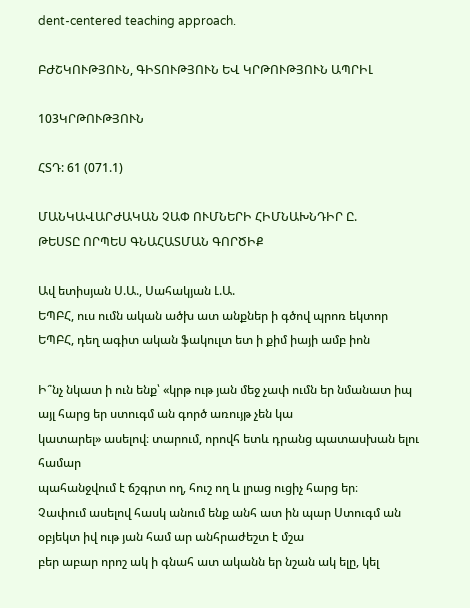dent-centered teaching approach.

ԲԺՇԿՈՒԹՅՈՒՆ, ԳԻՏՈՒԹՅՈՒՆ ԵՎ ԿՐԹՈՒԹՅՈՒՆ ԱՊՐԻԼ

103ԿՐԹՈՒԹՅՈՒՆ

ՀՏԴ: 61 (071.1)

ՄԱՆԿԱՎԱՐԺԱԿԱՆ ՉԱՓ ՈՒՄՆԵՐԻ ՀԻՄՆԱԽՆԴԻՐ Ը.
ԹԵՍՏԸ ՈՐՊԵՍ ԳՆԱՀԱՏՄԱՆ ԳՈՐԾԻՔ

Ավ ետիսյան Ս.Ա., Սահակյան Լ.Ա.
ԵՊԲՀ, ուս ումն ական ածխ ատ անքներ ի գծով պրոռ եկտոր
ԵՊԲՀ, դեղ ագիտ ական ֆակուլտ ետ ի քիմ իայի ամբ իոն

Ի՞նչ նկատ ի ուն ենք՝ «կրթ ութ յան մեջ չափ ումն եր նմանատ իպ այլ հարց եր ստուգմ ան գործ առույթ չեն կա
կատարել» ասելով։ տարում, որովհ ետև դրանց պատասխան ելու համար
պահանջվում է ճշգրտ ող, հուշ ող և լրաց ուցիչ հարց եր։
Չափում ասելով հասկ անում ենք անհ ատ ին պար Ստուգմ ան օբյեկտ իվ ութ յան համ ար անհրաժեշտ է մշա
բեր աբար որոշ ակ ի գնահ ատ ականն եր նշան ակ ելը, կել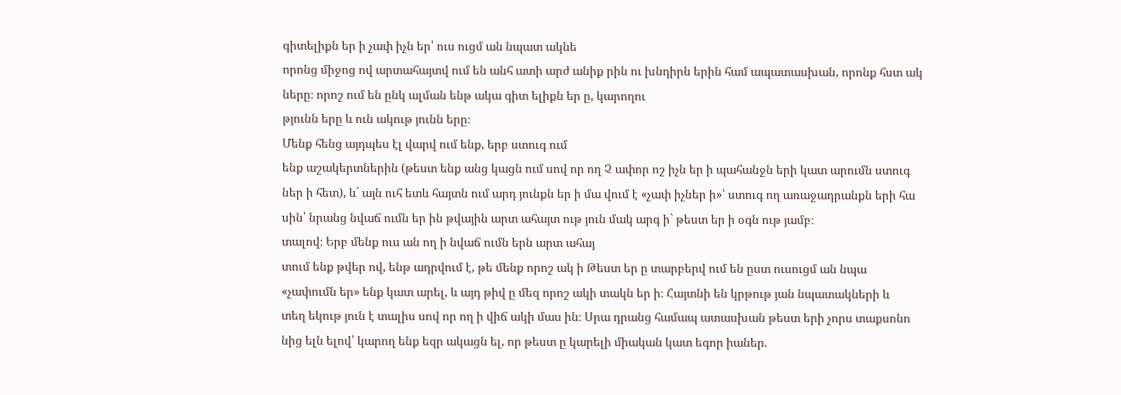գիտելիքն եր ի չափ իչն եր՝ ուս ուցմ ան նպատ ակնե
որոնց միջոց ով արտահայտվ ում են անհ ատի արժ անիք րին ու խնդիրն երին համ ապատասխան, որոնք հստ ակ
ները։ որոշ ում են ընկ ալման ենթ ակա գիտ ելիքն եր ը, կարողու
թյունն երը և ուն ակութ յունն երը։
Մենք հենց այդպես էլ վարվ ում ենք, երբ ստուգ ում
ենք աշակերտներին (թեստ ենք անց կացն ում սով որ ող Չ ափոր ոշ իչն եր ի պահանջն երի կատ արումն ստուգ
ներ ի հետ), և` այն ուհ ետև հայտն ում արդ յունքն եր ի մա վում է «չափ իչներ ի»՝ ստուգ ող առաջադրանքն երի հա
սին՝ նրանց նվաճ ումն եր ին թվային արտ ահայտ ութ յուն մակ արգ ի` թեստ եր ի օգն ութ յամբ։
տալով։ Երբ մենք ուս ան ող ի նվաճ ումն երն արտ ահայ
տում ենք թվեր ով, ենթ ադրվում է, թե մենք որոշ ակ ի Թեստ եր ը տարբերվ ում են ըստ ուսուցմ ան նպա
«չափումն եր» ենք կատ արել, և այդ թիվ ը մեզ որոշ ակի տակն եր ի։ Հայտնի են կրթութ յան նպատակների և
տեղ եկութ յուն է տալիս սով որ ող ի վիճ ակի մաս ին։ Սրա դրանց համապ ատասխան թեստ երի չորս տաքսոնո
նից ելն ելով՝ կարող ենք եզր ակացն ել, որ թեստ ը կարելի միական կատ եգոր իաներ.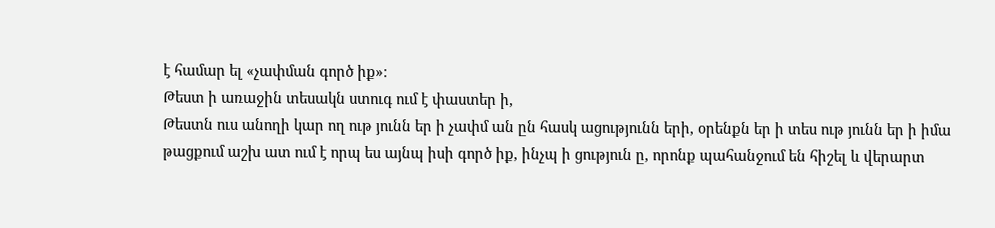է համար ել «չափման գործ իք»։
Թեստ ի առաջին տեսակն ստուգ ում է փաստեր ի,
Թեստն ուս անողի կար ող ութ յունն եր ի չափմ ան ըն հասկ ացությունն երի, օրենքն եր ի տես ութ յունն եր ի իմա
թացքում աշխ ատ ում է որպ ես այնպ իսի գործ իք, ինչպ ի ցություն ը, որոնք պահանջում են հիշել և վերարտ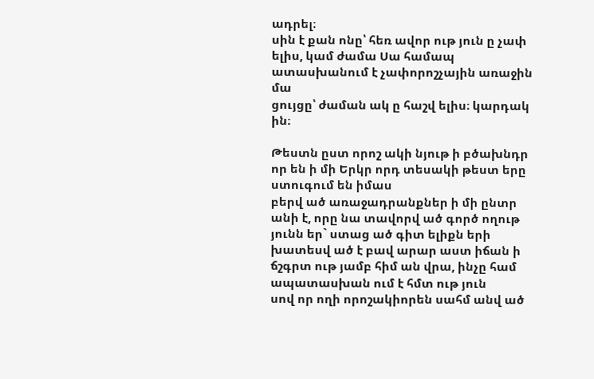ադրել։
սին է քան ոնը՝ հեռ ավոր ութ յուն ը չափ ելիս, կամ ժամա Սա համապ ատասխանում է չափորոշչային առաջին մա
ցույցը՝ ժաման ակ ը հաշվ ելիս։ կարդակ ին։

Թեստն ըստ որոշ ակի նյութ ի բծախնդր որ են ի մի Երկր որդ տեսակի թեստ երը ստուգում են իմաս
բերվ ած առաջադրանքներ ի մի ընտր անի է, որը նա տավորվ ած գործ ողութ յունն եր` ստաց ած գիտ ելիքն երի
խատեսվ ած է բավ արար աստ իճան ի ճշգրտ ութ յամբ հիմ ան վրա, ինչը համ ապատասխան ում է հմտ ութ յուն
սով որ ողի որոշակիորեն սահմ անվ ած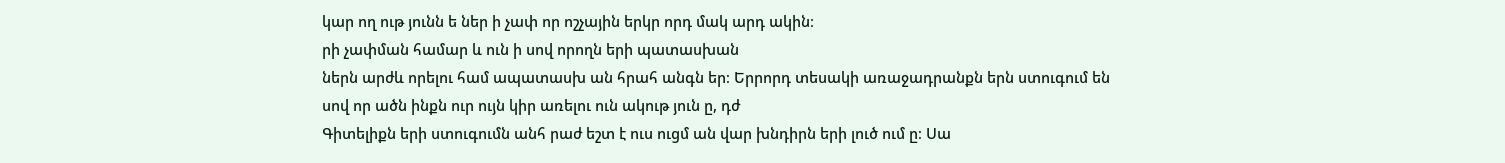կար ող ութ յունն ե ներ ի չափ որ ոշչային երկր որդ մակ արդ ակին։
րի չափման համար և ուն ի սով որողն երի պատասխան
ներն արժև որելու համ ապատասխ ան հրահ անգն եր։ Երրորդ տեսակի առաջադրանքն երն ստուգում են
սով որ ածն ինքն ուր ույն կիր առելու ուն ակութ յուն ը, դժ
Գիտելիքն երի ստուգումն անհ րաժ եշտ է ուս ուցմ ան վար խնդիրն երի լուծ ում ը։ Սա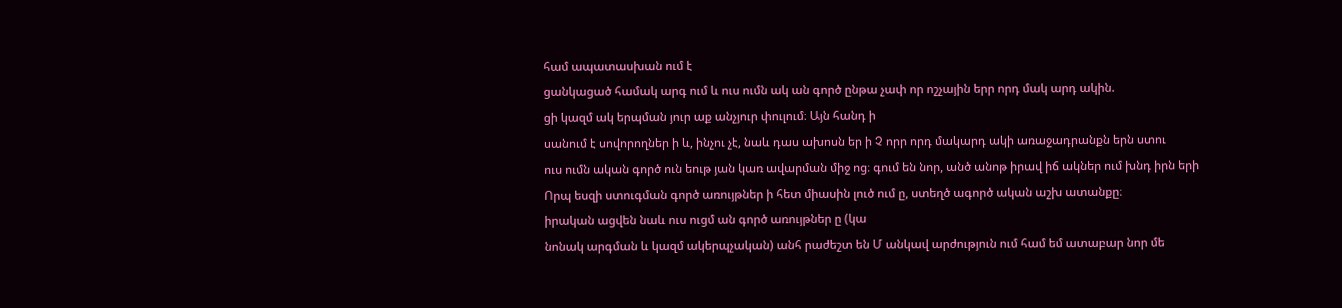համ ապատասխան ում է
ցանկացած համակ արգ ում և ուս ումն ակ ան գործ ընթա չափ որ ոշչային երր որդ մակ արդ ակին.
ցի կազմ ակ երպման յուր աք անչյուր փուլում։ Այն հանդ ի
սանում է սովորողներ ի և, ինչու չէ, նաև դաս ախոսն եր ի Չ որր որդ մակարդ ակի առաջադրանքն երն ստու
ուս ումն ական գործ ուն եութ յան կառ ավարման միջ ոց։ գում են նոր, անծ անոթ իրավ իճ ակներ ում խնդ իրն երի
Որպ եսզի ստուգման գործ առույթներ ի հետ միասին լուծ ում ը, ստեղծ ագործ ական աշխ ատանքը։
իրական ացվեն նաև ուս ուցմ ան գործ առույթներ ը (կա
նոնակ արգման և կազմ ակերպչական) անհ րաժեշտ են Մ անկավ արժություն ում համ եմ ատաբար նոր մե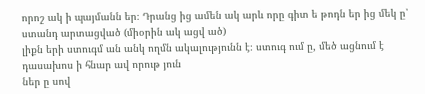որոշ ակ ի պայմանն եր։ Դրանց ից ամեն ակ արև որը գիտ ե թոդն եր ից մեկ ը՝ ստանդ արտացված (միօրին ակ ացվ ած)
լիքն երի ստուգմ ան անկ ողմն ակալությունն է։ ստուգ ում ը, մեծ ացնում է դասախոս ի հնար ավ որութ յուն
ներ ը սով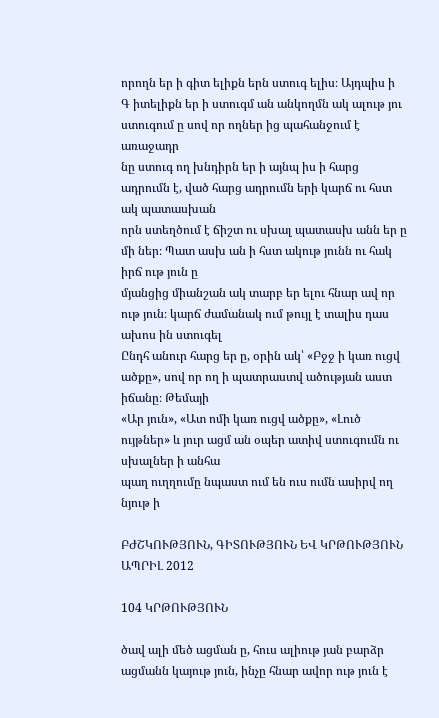որողն եր ի գիտ ելիքն երն ստուգ ելիս։ Այդպիս ի
Գ իտելիքն եր ի ստուգմ ան անկողմն ակ ալութ յու ստուգում ը սով որ ողներ ից պահանջում է առաջադր
նը ստուգ ող խնդիրն եր ի այնպ իս ի հարց ադրումն է, ված հարց ադրումն երի կարճ ու հստ ակ պատասխան
որն ստեղծում է ճիշտ ու սխալ պատասխ անն եր ը մի ներ։ Պատ ասխ ան ի հստ ակութ յունն ու հակ իրճ ութ յուն ը
մյանցից միանշան ակ տարբ եր ելու հնար ավ որ ութ յուն։ կարճ ժամանակ ում թույլ է տալիս դաս ախոս ին ստուգել
Ընդհ անուր հարց եր ը, օրին ակ՝ «Բջջ ի կառ ուցվ ածքը», սով որ ող ի պատրաստվ ածության աստ իճանը։ Թեմայի
«Ար յուն», «Ատ ոմի կառ ուցվ ածքը», «Լուծ ույթներ» և յուր ացմ ան օպեր ատիվ ստուգումն ու սխալներ ի անհա
պաղ ուղղումը նպաստ ում են ուս ումն ասիրվ ող նյութ ի

ԲԺՇԿՈՒԹՅՈՒՆ, ԳԻՏՈՒԹՅՈՒՆ ԵՎ ԿՐԹՈՒԹՅՈՒՆ ԱՊՐԻԼ 2012

104 ԿՐԹՈՒԹՅՈՒՆ

ծավ ալի մեծ ացման ը, հուս ալիութ յան բարձր ացմանն կայութ յուն, ինչը հնար ավոր ութ յուն է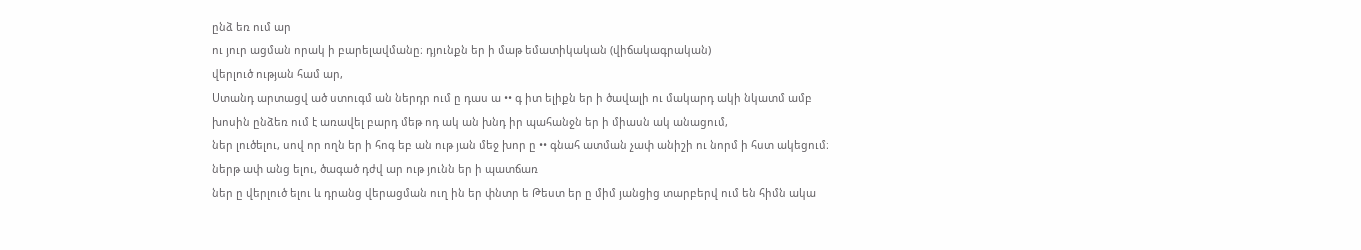ընձ եռ ում ար
ու յուր ացման որակ ի բարելավմանը։ դյունքն եր ի մաթ եմատիկական (վիճակագրական)
վերլուծ ության համ ար,
Ստանդ արտացվ ած ստուգմ ան ներդր ում ը դաս ա •• գ իտ ելիքն եր ի ծավալի ու մակարդ ակի նկատմ ամբ
խոսին ընձեռ ում է առավել բարդ մեթ ոդ ակ ան խնդ իր պահանջն եր ի միասն ակ անացում,
ներ լուծելու, սով որ ողն եր ի հոգ եբ ան ութ յան մեջ խոր ը •• գնահ ատման չափ անիշի ու նորմ ի հստ ակեցում։
ներթ ափ անց ելու, ծագած դժվ ար ութ յունն եր ի պատճառ
ներ ը վերլուծ ելու և դրանց վերացման ուղ ին եր փնտր ե Թեստ եր ը միմ յանցից տարբերվ ում են հիմն ակա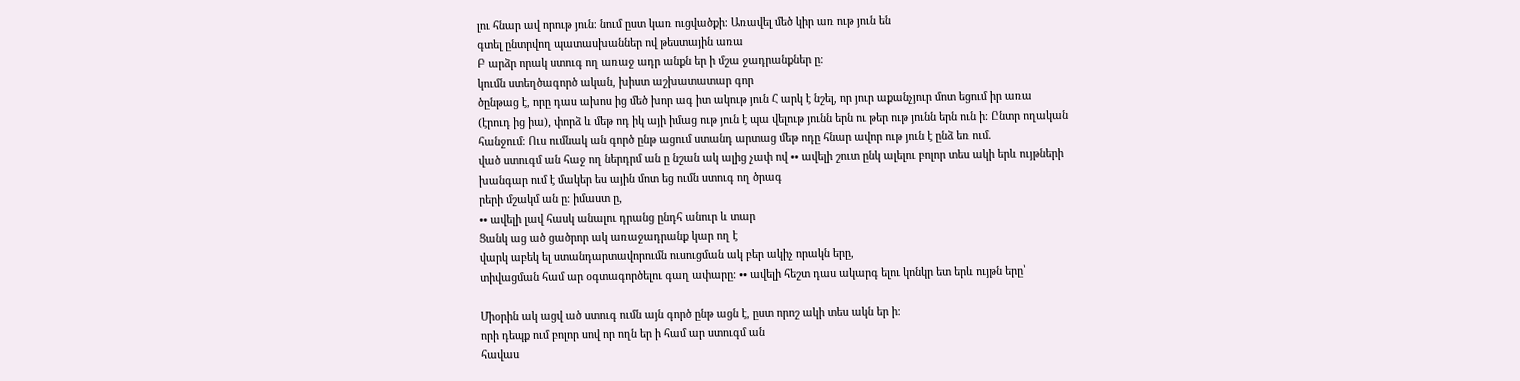լու հնար ավ որութ յուն։ նում ըստ կառ ուցվածքի։ Առավել մեծ կիր առ ութ յուն են
գտել ընտրվող պատասխաններ ով թեստային առա
Բ արձր որակ ստուգ ող առաջ ադր անքն եր ի մշա ջադրանքներ ը։
կումն ստեղծագործ ական, խիստ աշխատատար գոր
ծընթաց է, որը դաս ախոս ից մեծ խոր ագ իտ ակութ յուն Հ արկ է նշել, որ յուր աքանչյուր մոտ եցում իր առա
(էրուդ ից իա), փորձ և մեթ ոդ իկ այի իմաց ութ յուն է պա վելութ յունն երն ու թեր ութ յունն երն ուն ի։ Ընտր ողական
հանջում։ Ուս ումնակ ան գործ ընթ ացում ստանդ արտաց մեթ ոդը հնար ավոր ութ յուն է ընձ եռ ում.
ված ստուգմ ան հաջ ող ներդրմ ան ը նշան ակ ալից չափ ով •• ավելի շուտ ընկ ալելու բոլոր տես ակի երև ույթների
խանգար ում է մակեր ես ային մոտ եց ումն ստուգ ող ծրագ
րերի մշակմ ան ը։ իմաստ ը,
•• ավելի լավ հասկ անալու դրանց ընդհ անուր և տար
Ցանկ աց ած ցածրոր ակ առաջադրանք կար ող է
վարկ աբեկ ել ստանդարտավորումն ուսուցման ակ բեր ակիչ որակն երը,
տիվացման համ ար օգտագործելու գաղ ափարը։ •• ավելի հեշտ դաս ակարգ ելու կոնկր ետ երև ույթն երը՝

Միօրին ակ ացվ ած ստուգ ումն այն գործ ընթ ացն է, ըստ որոշ ակի տես ակն եր ի։
որի դեպք ում բոլոր սով որ ողն եր ի համ ար ստուգմ ան
հավաս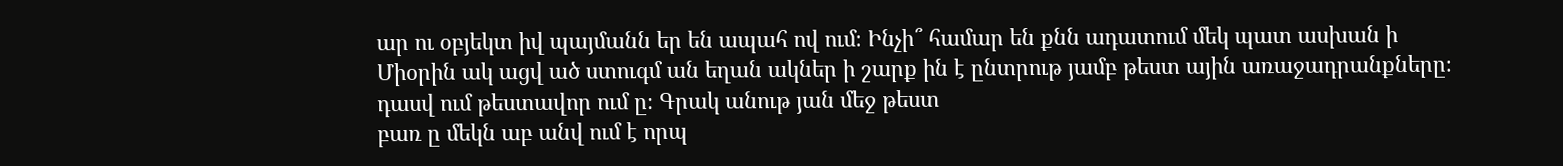ար ու օբյեկտ իվ պայմանն եր են ապահ ով ում։ Ինչի՞ համար են քնն ադատում մեկ պատ ասխան ի
Միօրին ակ ացվ ած ստուգմ ան եղան ակներ ի շարք ին է ընտրութ յամբ թեստ ային առաջադրանքները։
դասվ ում թեստավոր ում ը։ Գրակ անութ յան մեջ թեստ
բառ ը մեկն աբ անվ ում է որպ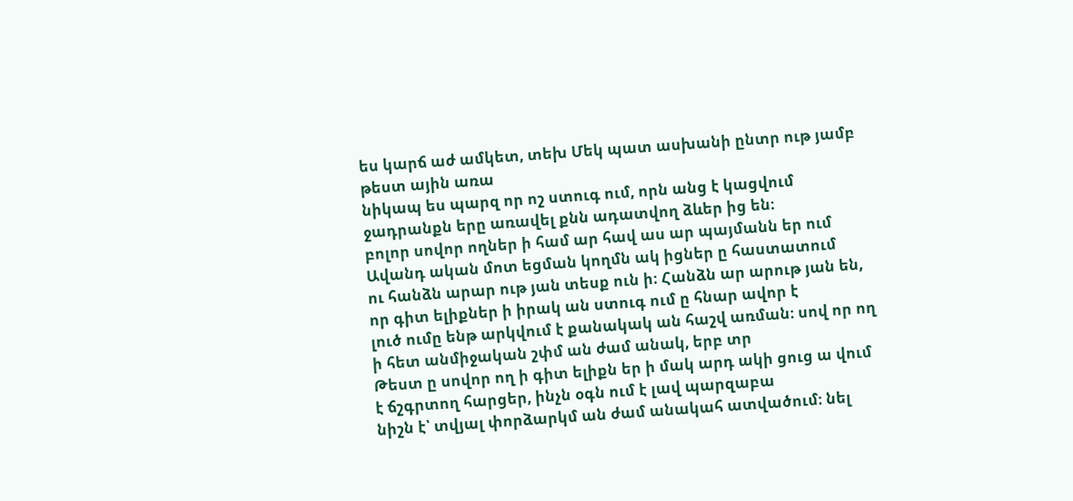ես կարճ աժ ամկետ, տեխ Մեկ պատ ասխանի ընտր ութ յամբ թեստ ային առա
նիկապ ես պարզ որ ոշ ստուգ ում, որն անց է կացվում ջադրանքն երը առավել քնն ադատվող ձևեր ից են։
բոլոր սովոր ողներ ի համ ար հավ աս ար պայմանն եր ում Ավանդ ական մոտ եցման կողմն ակ իցներ ը հաստատում
ու հանձն արար ութ յան տեսք ուն ի։ Հանձն ար արութ յան են, որ գիտ ելիքներ ի իրակ ան ստուգ ում ը հնար ավոր է
լուծ ումը ենթ արկվում է քանակակ ան հաշվ առման։ սով որ ող ի հետ անմիջական շփմ ան ժամ անակ, երբ տր
Թեստ ը սովոր ող ի գիտ ելիքն եր ի մակ արդ ակի ցուց ա վում է ճշգրտող հարցեր, ինչն օգն ում է լավ պարզաբա
նիշն է՝ տվյալ փորձարկմ ան ժամ անակահ ատվածում։ նել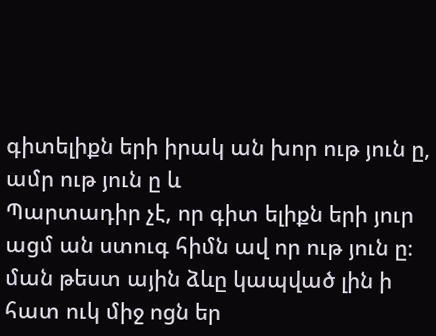գիտելիքն երի իրակ ան խոր ութ յուն ը, ամր ութ յուն ը և
Պարտադիր չէ, որ գիտ ելիքն երի յուր ացմ ան ստուգ հիմն ավ որ ութ յուն ը։
ման թեստ ային ձևը կապված լին ի հատ ուկ միջ ոցն եր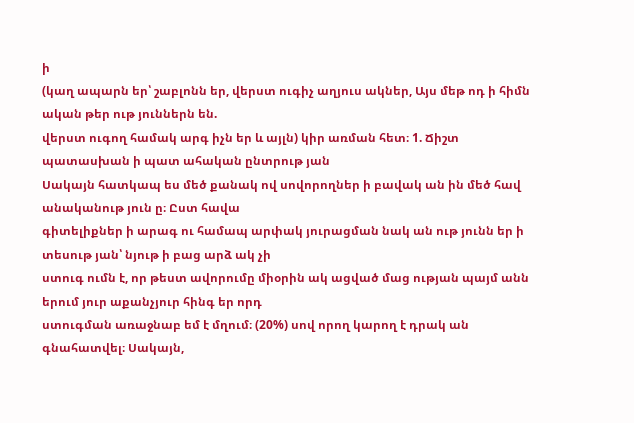ի
(կաղ ապարն եր՝ շաբլոնն եր, վերստ ուգիչ աղյուս ակներ, Այս մեթ ոդ ի հիմն ական թեր ութ յուններն են.
վերստ ուգող համակ արգ իչն եր և այլն) կիր առման հետ։ 1. Ճիշտ պատասխան ի պատ ահական ընտրութ յան
Սակայն հատկապ ես մեծ քանակ ով սովորողներ ի բավակ ան ին մեծ հավ անականութ յուն ը։ Ըստ հավա
գիտելիքներ ի արագ ու համապ արփակ յուրացման նակ ան ութ յունն եր ի տեսութ յան՝ նյութ ի բաց արձ ակ չի
ստուգ ումն է, որ թեստ ավորումը միօրին ակ ացված մաց ության պայմ անն երում յուր աքանչյուր հինգ եր որդ
ստուգման առաջնաբ եմ է մղում։ (20%) սով որող կարող է դրակ ան գնահատվել։ Սակայն,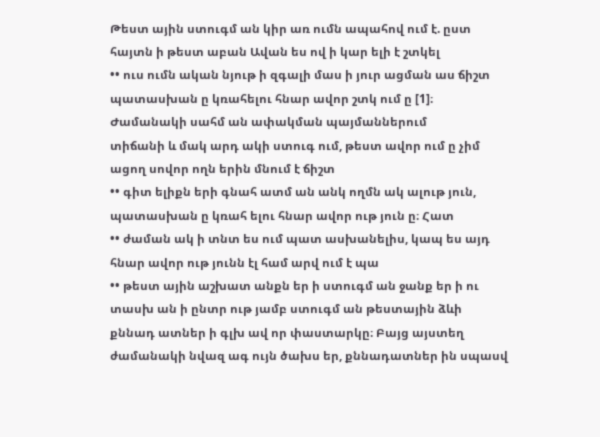Թեստ ային ստուգմ ան կիր առ ումն ապահով ում է. ըստ հայտն ի թեստ աբան Ավան ես ով ի կար ելի է շտկել
•• ուս ումն ական նյութ ի զգալի մաս ի յուր ացման աս ճիշտ պատասխան ը կռահելու հնար ավոր շտկ ում ը [1]։
Ժամանակի սահմ ան ափակման պայմաններում
տիճանի և մակ արդ ակի ստուգ ում, թեստ ավոր ում ը չիմ ացող սովոր ողն երին մնում է ճիշտ
•• գիտ ելիքն երի գնահ ատմ ան անկ ողմն ակ ալութ յուն, պատասխան ը կռահ ելու հնար ավոր ութ յուն ը։ Հատ
•• ժաման ակ ի տնտ ես ում պատ ասխանելիս, կապ ես այդ հնար ավոր ութ յունն էլ համ արվ ում է պա
•• թեստ ային աշխատ անքն եր ի ստուգմ ան ջանք եր ի ու տասխ ան ի ընտր ութ յամբ ստուգմ ան թեստային ձևի
քննադ ատներ ի գլխ ավ որ փաստարկը։ Բայց այստեղ
ժամանակի նվազ ագ ույն ծախս եր, քննադատներ ին սպասվ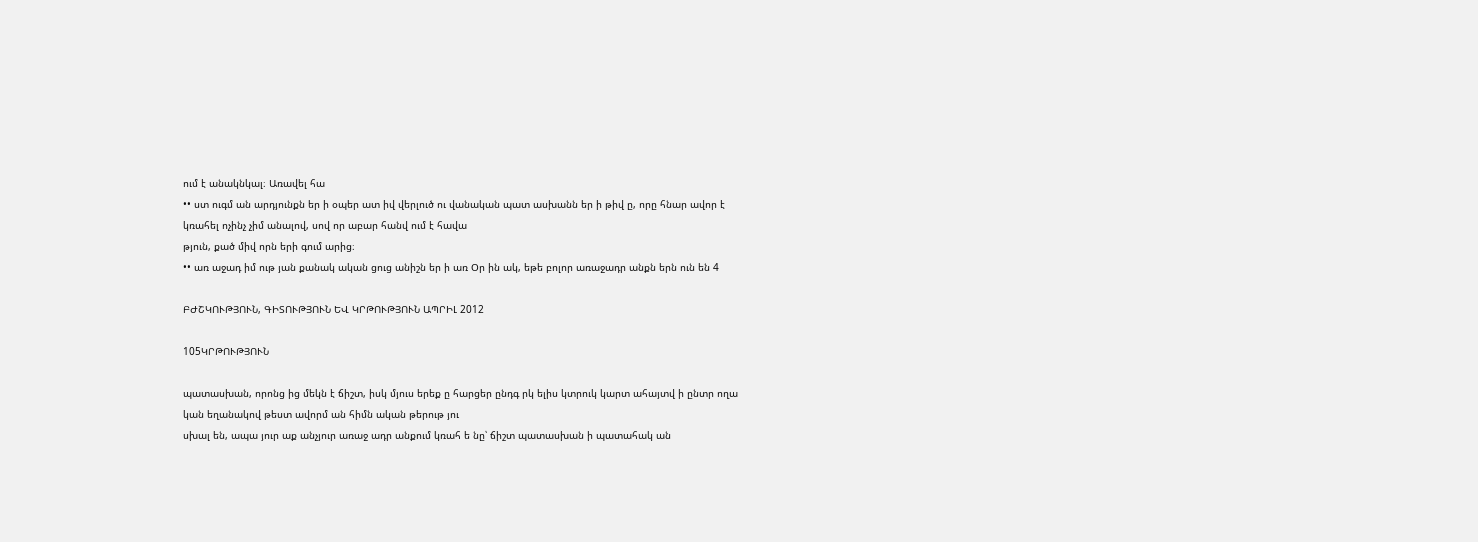ում է անակնկալ։ Առավել հա
•• ստ ուգմ ան արդյունքն եր ի օպեր ատ իվ վերլուծ ու վանական պատ ասխանն եր ի թիվ ը, որը հնար ավոր է
կռահել ոչինչ չիմ անալով, սով որ աբար հանվ ում է հավա
թյուն, քած միվ որն երի գում արից։
•• առ աջադ իմ ութ յան քանակ ական ցուց անիշն եր ի առ Օր ին ակ, եթե բոլոր առաջադր անքն երն ուն են 4

ԲԺՇԿՈՒԹՅՈՒՆ, ԳԻՏՈՒԹՅՈՒՆ ԵՎ ԿՐԹՈՒԹՅՈՒՆ ԱՊՐԻԼ 2012

105ԿՐԹՈՒԹՅՈՒՆ

պատասխան, որոնց ից մեկն է ճիշտ, իսկ մյուս երեք ը հարցեր ընդգ րկ ելիս կտրուկ կարտ ահայտվ ի ընտր ողա
կան եղանակով թեստ ավորմ ան հիմն ական թերութ յու
սխալ են, ապա յուր աք անչյուր առաջ ադր անքում կռահ ե նը՝ ճիշտ պատասխան ի պատահակ ան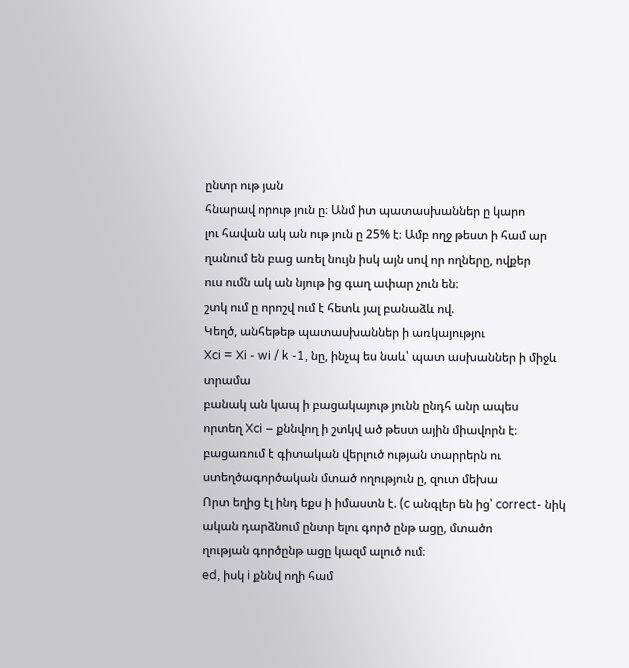ընտր ութ յան
հնարավ որութ յուն ը։ Անմ իտ պատասխաններ ը կարո
լու հավան ակ ան ութ յուն ը 25% է։ Ամբ ողջ թեստ ի համ ար ղանում են բաց առել նույն իսկ այն սով որ ողները, ովքեր
ուս ումն ակ ան նյութ ից գաղ ափար չուն են։
շտկ ում ը որոշվ ում է հետև յալ բանաձև ով.
Կեղծ, անհեթեթ պատասխաններ ի առկայությու
Xci = Xi - wi / k -1, նը, ինչպ ես նաև՝ պատ ասխաններ ի միջև տրամա
բանակ ան կապ ի բացակայութ յունն ընդհ անր ապես
որտեղ Xci – քննվող ի շտկվ ած թեստ ային միավորն է։ բացառում է գիտական վերլուծ ության տարրերն ու
ստեղծագործական մտած ողություն ը, զուտ մեխա
Որտ եղից էլ ինդ եքս ի իմաստն է. (c անգլեր են ից՝ correct- նիկ ական դարձնում ընտր ելու գործ ընթ ացը, մտածո
ղության գործընթ ացը կազմ ալուծ ում։
ed, իսկ i քննվ ողի համ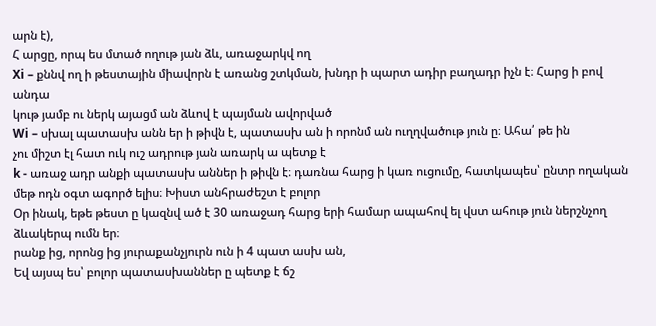արն է),
Հ արցը, որպ ես մտած ողութ յան ձև, առաջարկվ ող
Xi – քննվ ող ի թեստային միավորն է առանց շտկման, խնդր ի պարտ ադիր բաղադր իչն է։ Հարց ի բով անդա
կութ յամբ ու ներկ այացմ ան ձևով է պայման ավորված
Wi – սխալ պատասխ անն եր ի թիվն է, պատասխ ան ի որոնմ ան ուղղվածութ յուն ը։ Ահա՛ թե ին
չու միշտ էլ հատ ուկ ուշ ադրութ յան առարկ ա պետք է
k - առաջ ադր անքի պատասխ աններ ի թիվն է։ դառնա հարց ի կառ ուցումը, հատկապես՝ ընտր ողական
մեթ ոդն օգտ ագործ ելիս։ Խիստ անհրաժեշտ է բոլոր
Օր ինակ, եթե թեստ ը կազնվ ած է 30 առաջադ հարց երի համար ապահով ել վստ ահութ յուն ներշնչող
ձևակերպ ումն եր։
րանք ից, որոնց ից յուրաքանչյուրն ուն ի 4 պատ ասխ ան,
Եվ այսպ ես՝ բոլոր պատասխաններ ը պետք է ճշ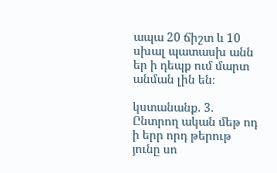ապա 20 ճիշտ և 10 սխալ պատասխ անն եր ի դեպք ում մարտ անման լին են։

կստանանք. 3. Ընտրող ական մեթ ոդ ի երր որդ թերութ յունը սո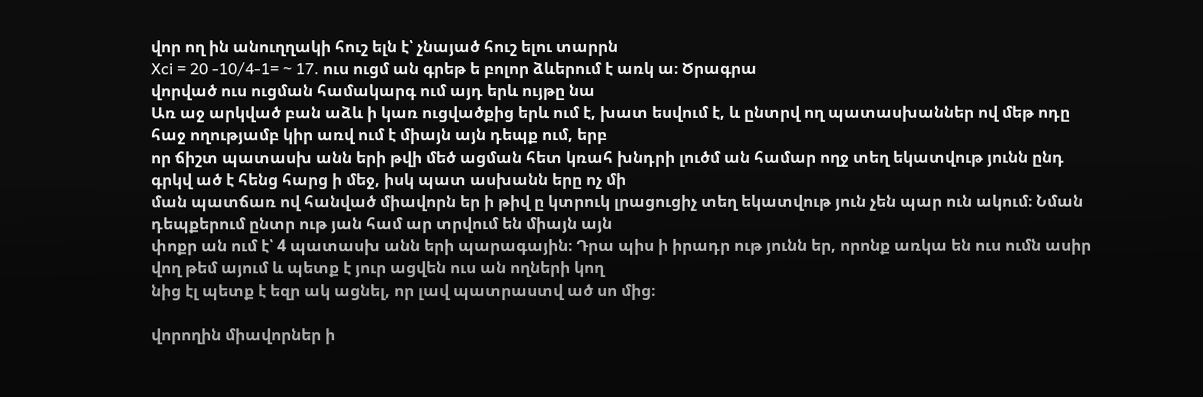վոր ող ին անուղղակի հուշ ելն է՝ չնայած հուշ ելու տարրն
Xci = 20 -10/4-1= ~ 17. ուս ուցմ ան գրեթ ե բոլոր ձևերում է առկ ա։ Ծրագրա
վորված ուս ուցման համակարգ ում այդ երև ույթը նա
Առ աջ արկված բան աձև ի կառ ուցվածքից երև ում է, խատ եսվում է, և ընտրվ ող պատասխաններ ով մեթ ոդը
հաջ ողությամբ կիր առվ ում է միայն այն դեպք ում, երբ
որ ճիշտ պատասխ անն երի թվի մեծ ացման հետ կռահ խնդրի լուծմ ան համար ողջ տեղ եկատվութ յունն ընդ
գրկվ ած է հենց հարց ի մեջ, իսկ պատ ասխանն երը ոչ մի
ման պատճառ ով հանված միավորն եր ի թիվ ը կտրուկ լրացուցիչ տեղ եկատվութ յուն չեն պար ուն ակում։ Նման
դեպքերում ընտր ութ յան համ ար տրվում են միայն այն
փոքր ան ում է՝ 4 պատասխ անն երի պարագային։ Դրա պիս ի իրադր ութ յունն եր, որոնք առկա են ուս ումն ասիր
վող թեմ այում և պետք է յուր ացվեն ուս ան ողների կող
նից էլ պետք է եզր ակ ացնել, որ լավ պատրաստվ ած սո մից։

վորողին միավորներ ի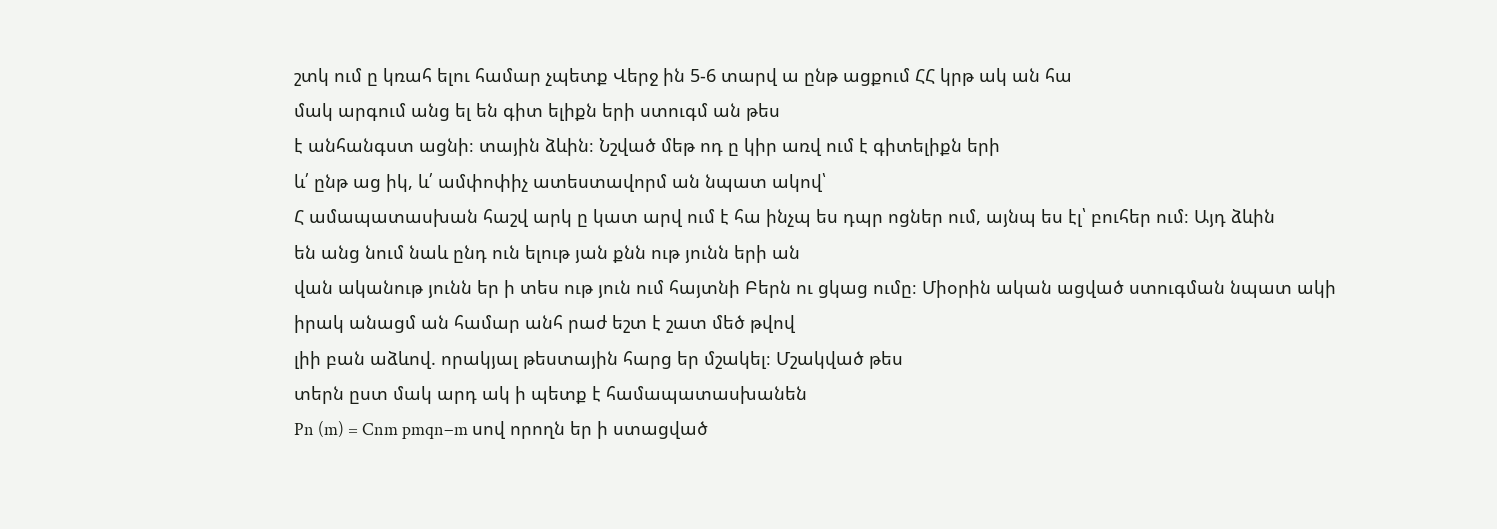շտկ ում ը կռահ ելու համար չպետք Վերջ ին 5-6 տարվ ա ընթ ացքում ՀՀ կրթ ակ ան հա
մակ արգում անց ել են գիտ ելիքն երի ստուգմ ան թես
է անհանգստ ացնի։ տային ձևին։ Նշված մեթ ոդ ը կիր առվ ում է գիտելիքն երի
և՛ ընթ աց իկ, և՛ ամփոփիչ ատեստավորմ ան նպատ ակով՝
Հ ամապատասխան հաշվ արկ ը կատ արվ ում է հա ինչպ ես դպր ոցներ ում, այնպ ես էլ՝ բուհեր ում։ Այդ ձևին
են անց նում նաև ընդ ուն ելութ յան քնն ութ յունն երի ան
վան ականութ յունն եր ի տես ութ յուն ում հայտնի Բերն ու ցկաց ումը։ Միօրին ական ացված ստուգման նպատ ակի
իրակ անացմ ան համար անհ րաժ եշտ է շատ մեծ թվով
լիի բան աձևով. որակյալ թեստային հարց եր մշակել։ Մշակված թես
տերն ըստ մակ արդ ակ ի պետք է համապատասխանեն
Pn (m) = Cnm pmqn−m սով որողն եր ի ստացված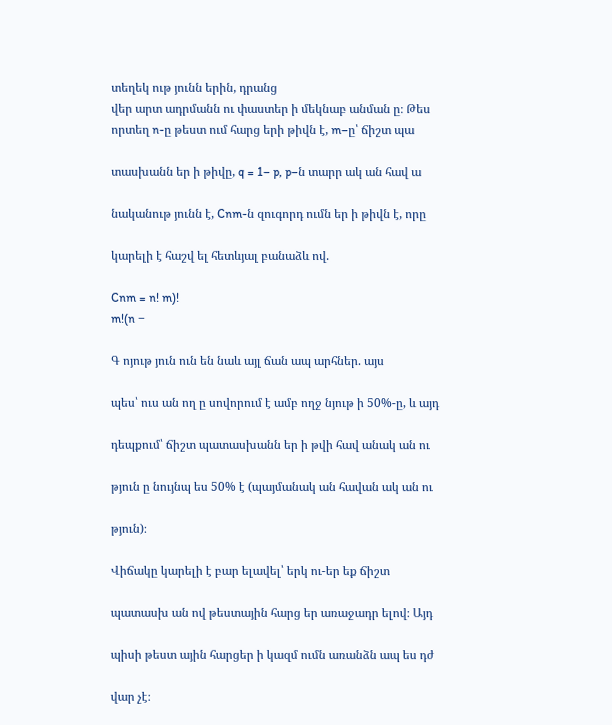տեղեկ ութ յունն երին, դրանց
վեր արտ ադրմանն ու փաստեր ի մեկնաբ անման ը։ Թես
որտեղ n-ը թեստ ում հարց երի թիվն է, m–ը՝ ճիշտ պա

տասխանն եր ի թիվը, q = 1– p, p–ն տարր ակ ան հավ ա

նականութ յունն է, Cnm-ն զուգորդ ումն եր ի թիվն է, որը

կարելի է հաշվ ել հետևյալ բանաձև ով.

Cnm = n! m)!
m!(n −

Գ ոյութ յուն ուն են նաև այլ ճան ապ արհներ. այս

պես՝ ուս ան ող ը սովորում է ամբ ողջ նյութ ի 50%-ը, և այդ

դեպքում՝ ճիշտ պատասխանն եր ի թվի հավ անակ ան ու

թյուն ը նույնպ ես 50% է (պայմանակ ան հավան ակ ան ու

թյուն)։

Վիճակը կարելի է բար ելավել՝ երկ ու-եր եք ճիշտ

պատասխ ան ով թեստային հարց եր առաջադր ելով։ Այդ

պիսի թեստ ային հարցեր ի կազմ ումն առանձն ապ ես դժ

վար չէ։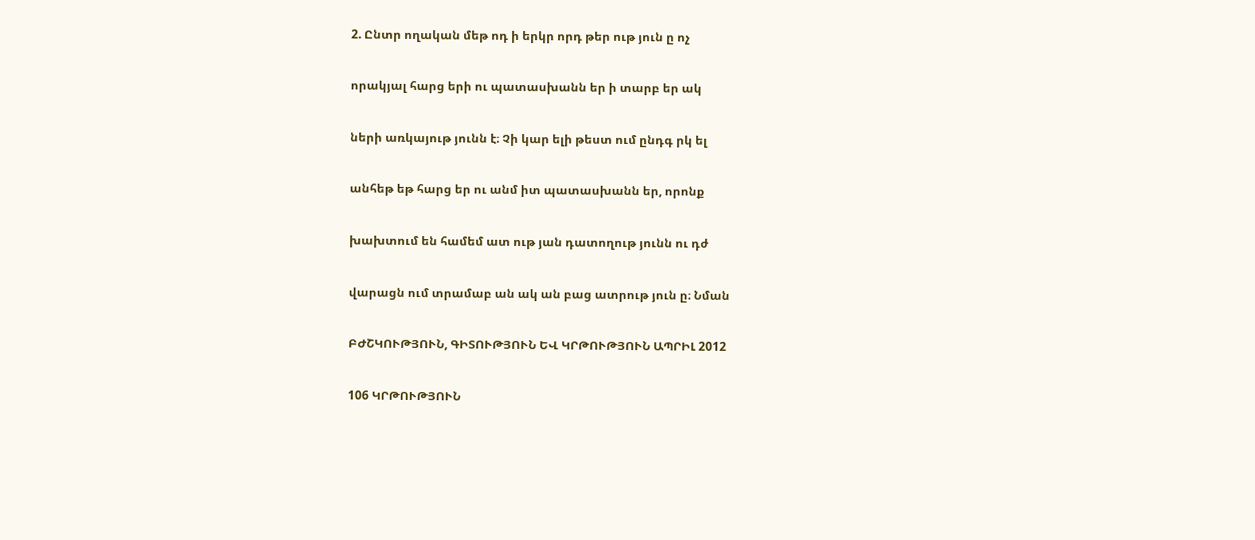2. Ընտր ողական մեթ ոդ ի երկր որդ թեր ութ յուն ը ոչ

որակյալ հարց երի ու պատասխանն եր ի տարբ եր ակ

ների առկայութ յունն է։ Չի կար ելի թեստ ում ընդգ րկ ել

անհեթ եթ հարց եր ու անմ իտ պատասխանն եր, որոնք

խախտում են համեմ ատ ութ յան դատողութ յունն ու դժ

վարացն ում տրամաբ ան ակ ան բաց ատրութ յուն ը։ Նման

ԲԺՇԿՈՒԹՅՈՒՆ, ԳԻՏՈՒԹՅՈՒՆ ԵՎ ԿՐԹՈՒԹՅՈՒՆ ԱՊՐԻԼ 2012

106 ԿՐԹՈՒԹՅՈՒՆ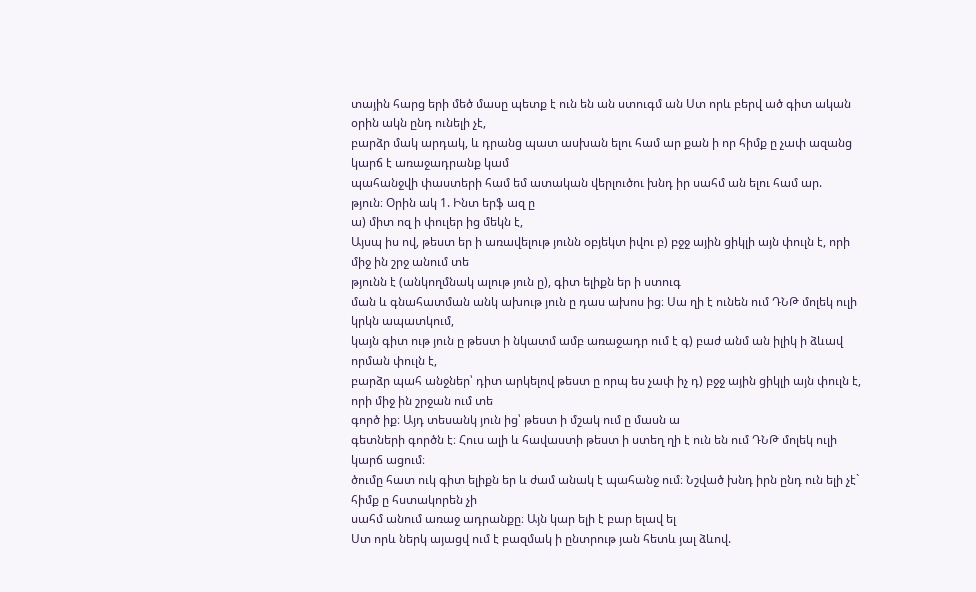տային հարց երի մեծ մասը պետք է ուն են ան ստուգմ ան Ստ որև բերվ ած գիտ ական օրին ակն ընդ ունելի չէ,
բարձր մակ արդակ, և դրանց պատ ասխան ելու համ ար քան ի որ հիմք ը չափ ազանց կարճ է առաջադրանք կամ
պահանջվի փաստերի համ եմ ատական վերլուծու խնդ իր սահմ ան ելու համ ար.
թյուն։ Օրին ակ 1. Ինտ երֆ ազ ը
ա) միտ ոզ ի փուլեր ից մեկն է,
Այսպ իս ով, թեստ եր ի առավելութ յունն օբյեկտ իվու բ) բջջ ային ցիկլի այն փուլն է, որի միջ ին շրջ անում տե
թյունն է (անկողմնակ ալութ յուն ը), գիտ ելիքն եր ի ստուգ
ման և գնահատման անկ ախութ յուն ը դաս ախոս ից։ Սա ղի է ունեն ում ԴՆԹ մոլեկ ուլի կրկն ապատկում,
կայն գիտ ութ յուն ը թեստ ի նկատմ ամբ առաջադր ում է գ) բաժ անմ ան իլիկ ի ձևավ որման փուլն է,
բարձր պահ անջներ՝ դիտ արկելով թեստ ը որպ ես չափ իչ դ) բջջ ային ցիկլի այն փուլն է, որի միջ ին շրջան ում տե
գործ իք։ Այդ տեսանկ յուն ից՝ թեստ ի մշակ ում ը մասն ա
գետների գործն է։ Հուս ալի և հավաստի թեստ ի ստեղ ղի է ուն են ում ԴՆԹ մոլեկ ուլի կարճ ացում։
ծումը հատ ուկ գիտ ելիքն եր և ժամ անակ է պահանջ ում։ Նշված խնդ իրն ընդ ուն ելի չէ` հիմք ը հստակորեն չի
սահմ անում առաջ ադրանքը։ Այն կար ելի է բար ելավ ել
Ստ որև ներկ այացվ ում է բազմակ ի ընտրութ յան հետև յալ ձևով.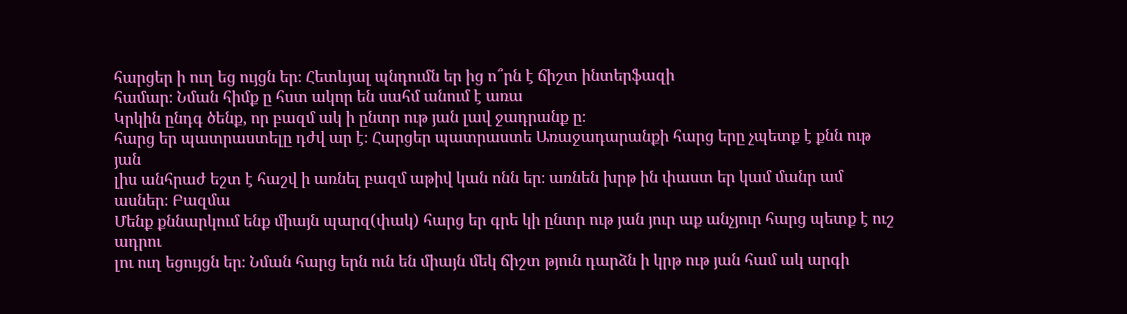հարցեր ի ուղ եց ույցն եր։ Հետևյալ պնդումն եր ից ո՞րն է ճիշտ ինտերֆազի
համար։ Նման հիմք ը հստ ակոր են սահմ անում է առա
Կրկին ընդգ ծենք, որ բազմ ակ ի ընտր ութ յան լավ ջադրանք ը։
հարց եր պատրաստելը դժվ ար է։ Հարցեր պատրաստե Առաջադարանքի հարց երը չպետք է քնն ութ յան
լիս անհրաժ եշտ է հաշվ ի առնել բազմ աթիվ կան ոնն եր։ առնեն խրթ ին փաստ եր կամ մանր ամ ասներ։ Բազմա
Մենք քննարկում ենք միայն պարզ(փակ) հարց եր գրե կի ընտր ութ յան յուր աք անչյուր հարց պետք է ուշ ադրու
լու ուղ եցույցն եր։ Նման հարց երն ուն են միայն մեկ ճիշտ թյուն դարձն ի կրթ ութ յան համ ակ արգի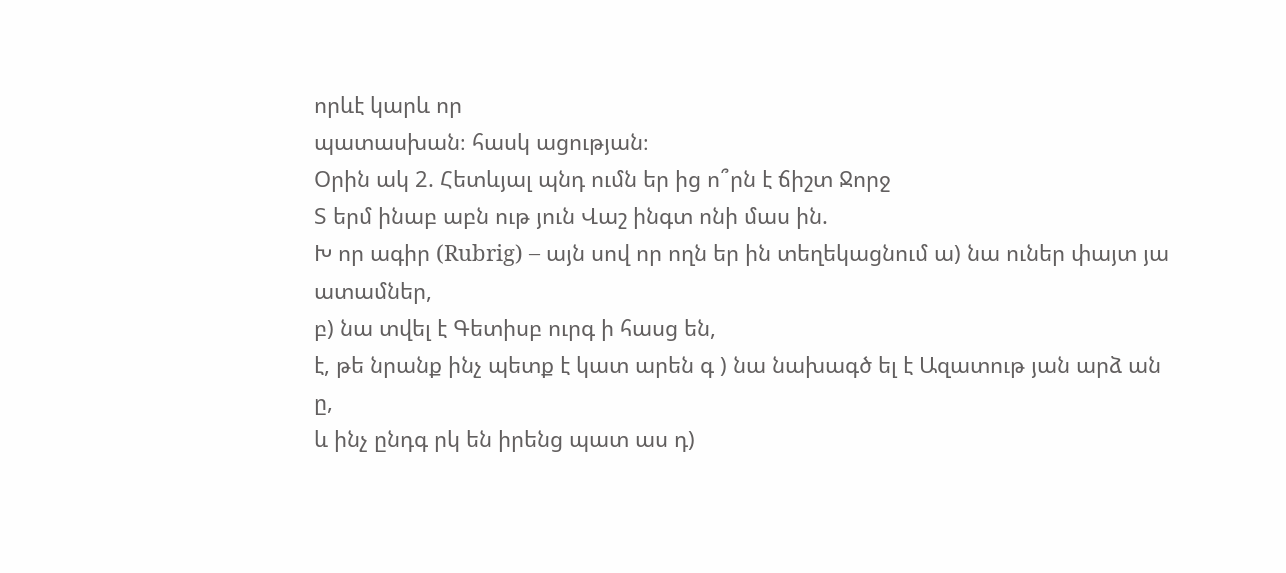որևէ կարև որ
պատասխան։ հասկ ացության։
Օրին ակ 2. Հետևյալ պնդ ումն եր ից ո՞րն է ճիշտ Ջորջ
Տ երմ ինաբ աբն ութ յուն Վաշ ինգտ ոնի մաս ին.
Խ որ ագիր (Rubrig) – այն սով որ ողն եր ին տեղեկացնում ա) նա ուներ փայտ յա ատամներ,
բ) նա տվել է Գետիսբ ուրգ ի հասց են,
է, թե նրանք ինչ պետք է կատ արեն գ ) նա նախագծ ել է Ազատութ յան արձ ան ը,
և ինչ ընդգ րկ են իրենց պատ աս դ)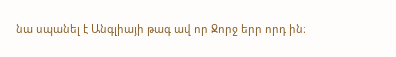նա սպանել է Անգլիայի թագ ավ որ Ջորջ երր որդ ին։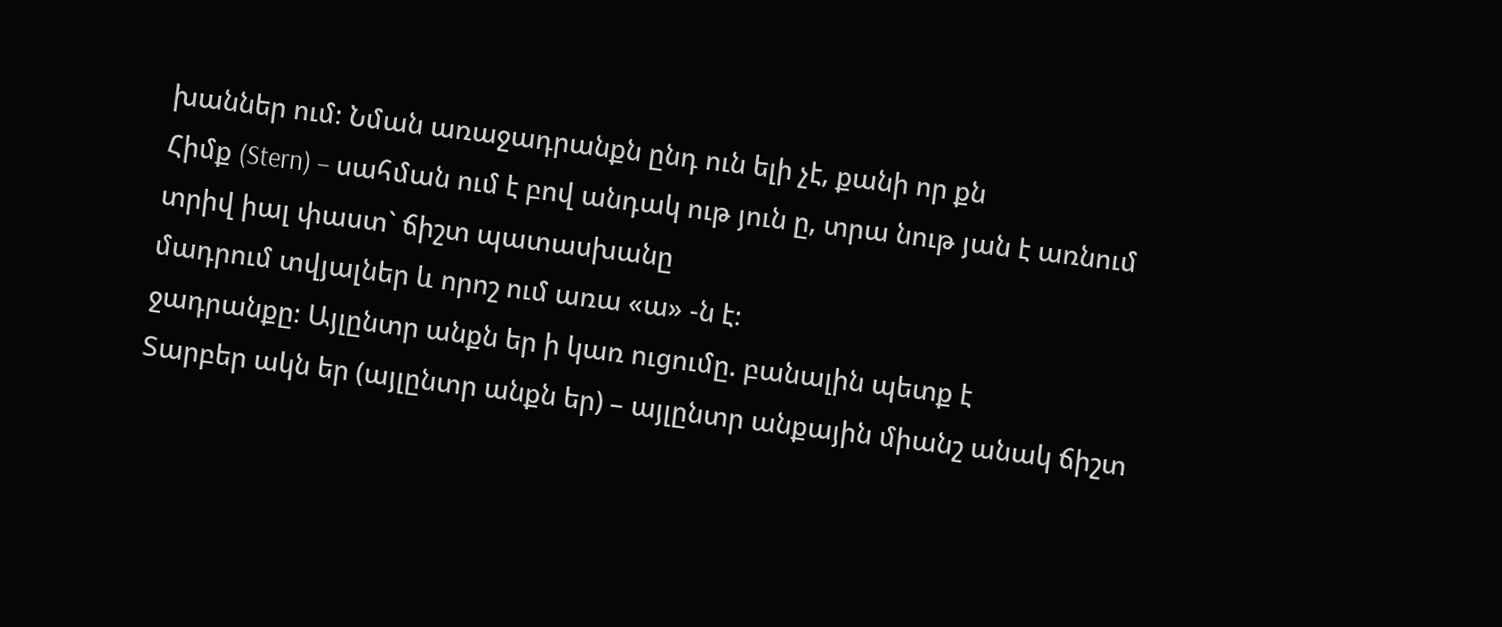խաններ ում։ Նման առաջադրանքն ընդ ուն ելի չէ, քանի որ քն
Հիմք (Stern) – սահման ում է բով անդակ ութ յուն ը, տրա նութ յան է առնում տրիվ իալ փաստ` ճիշտ պատասխանը
մադրում տվյալներ և որոշ ում առա «ա» -ն է։
ջադրանքը։ Այլընտր անքն եր ի կառ ուցումը. բանալին պետք է
Տարբեր ակն եր (այլընտր անքն եր) – այլընտր անքային միանշ անակ ճիշտ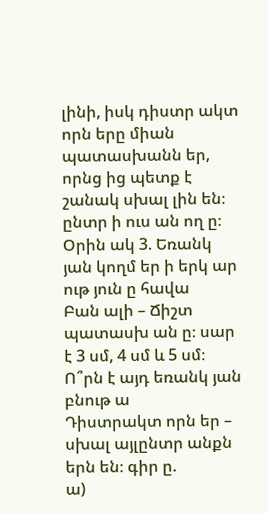լինի, իսկ դիստր ակտ որն երը միան
պատասխանն եր, որնց ից պետք է շանակ սխալ լին են։
ընտր ի ուս ան ող ը։ Օրին ակ 3. Եռանկ յան կողմ եր ի երկ ար ութ յուն ը հավա
Բան ալի – Ճիշտ պատասխ ան ը։ սար է 3 սմ, 4 սմ և 5 սմ։ Ո՞րն է այդ եռանկ յան բնութ ա
Դիստրակտ որն եր – սխալ այլընտր անքն երն են։ գիր ը.
ա)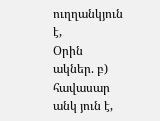ուղղանկյուն է,
Օրին ակներ. բ) հավասար անկ յուն է,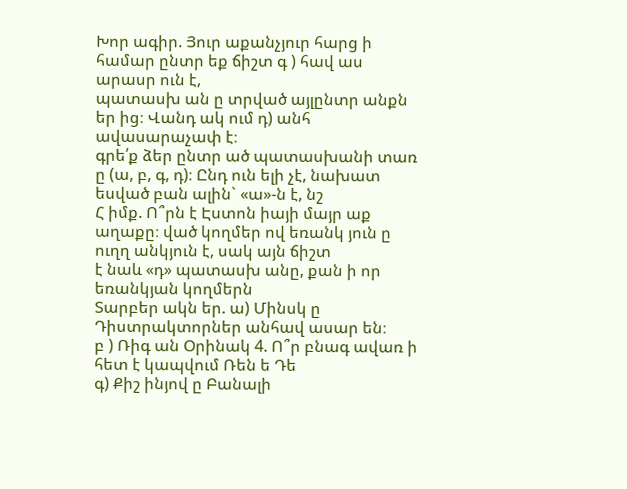Խոր ագիր. Յուր աքանչյուր հարց ի համար ընտր եք ճիշտ գ ) հավ աս արասր ուն է,
պատասխ ան ը տրված այլընտր անքն եր ից։ Վանդ ակ ում դ) անհ ավասարաչափ է։
գրե՛ք ձեր ընտր ած պատասխանի տառ ը (ա, բ, գ, դ)։ Ընդ ուն ելի չէ, նախատ եսված բան ալին` «ա»-ն է, նշ
Հ իմք. Ո՞րն է Էստոն իայի մայր աք աղաքը։ ված կողմեր ով եռանկ յուն ը ուղղ անկյուն է, սակ այն ճիշտ
է նաև «դ» պատասխ անը, քան ի որ եռանկյան կողմերն
Տարբեր ակն եր. ա) Մինսկ ը Դիստրակտորներ անհավ ասար են։
բ ) Ռիգ ան Օրինակ 4. Ո՞ր բնագ ավառ ի հետ է կապվում Ռեն ե Դե
գ) Քիշ ինյով ը Բանալի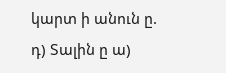կարտ ի անուն ը.
դ) Տալին ը ա)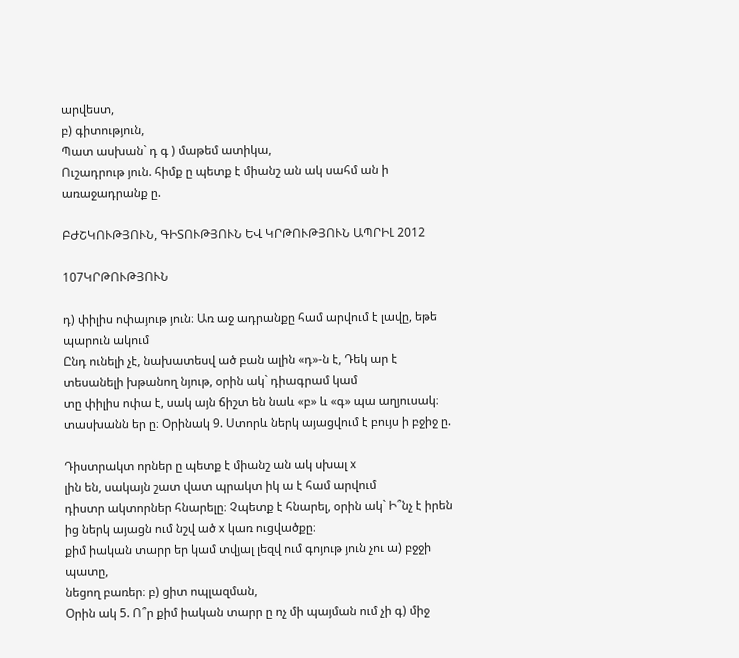արվեստ,
բ) գիտություն,
Պատ ասխան` դ գ ) մաթեմ ատիկա,
Ուշադրութ յուն. հիմք ը պետք է միանշ ան ակ սահմ ան ի
առաջադրանք ը.

ԲԺՇԿՈՒԹՅՈՒՆ, ԳԻՏՈՒԹՅՈՒՆ ԵՎ ԿՐԹՈՒԹՅՈՒՆ ԱՊՐԻԼ 2012

107ԿՐԹՈՒԹՅՈՒՆ

դ) փիլիս ոփայութ յուն։ Առ աջ ադրանքը համ արվում է լավը, եթե պարուն ակում
Ընդ ունելի չէ, նախատեսվ ած բան ալին «դ»-ն է, Դեկ ար է տեսանելի խթանող նյութ, օրին ակ` դիագրամ կամ
տը փիլիս ոփա է, սակ այն ճիշտ են նաև «բ» և «գ» պա աղյուսակ։
տասխանն եր ը։ Օրինակ 9. Ստորև ներկ այացվում է բույս ի բջիջ ը.

Դիստրակտ որներ ը պետք է միանշ ան ակ սխալ x
լին են, սակայն շատ վատ պրակտ իկ ա է համ արվում
դիստր ակտորներ հնարելը։ Չպետք է հնարել, օրին ակ` Ի՞նչ է իրեն ից ներկ այացն ում նշվ ած x կառ ուցվածքը։
քիմ իական տարր եր կամ տվյալ լեզվ ում գոյութ յուն չու ա) բջջի պատը,
նեցող բառեր։ բ) ցիտ ոպլազման,
Օրին ակ 5. Ո՞ր քիմ իական տարր ը ոչ մի պայման ում չի գ) միջ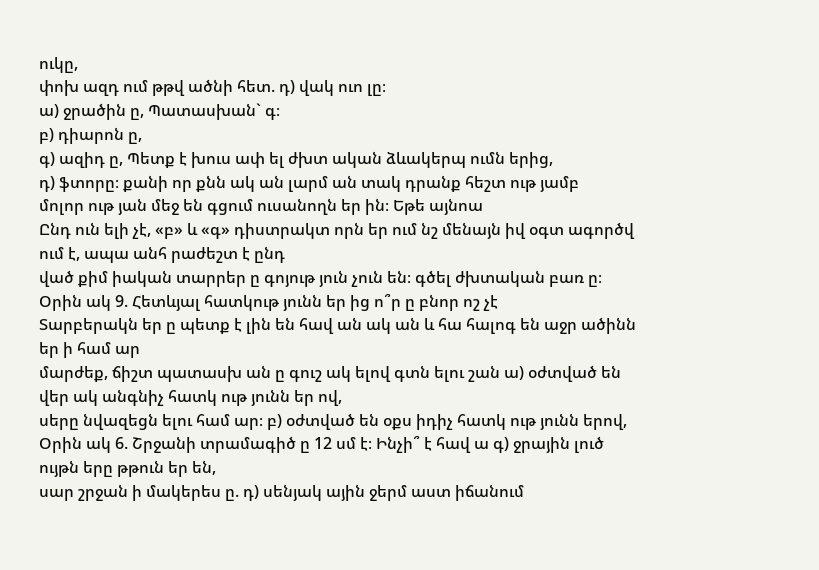ուկը,
փոխ ազդ ում թթվ ածնի հետ. դ) վակ ուո լը։
ա) ջրածին ը, Պատասխան` գ։
բ) դիարոն ը,
գ) ազիդ ը, Պետք է խուս ափ ել ժխտ ական ձևակերպ ումն երից,
դ) ֆտորը։ քանի որ քնն ակ ան լարմ ան տակ դրանք հեշտ ութ յամբ
մոլոր ութ յան մեջ են գցում ուսանողն եր ին։ Եթե այնոա
Ընդ ուն ելի չէ, «բ» և «գ» դիստրակտ որն եր ում նշ մենայն իվ օգտ ագործվ ում է, ապա անհ րաժեշտ է ընդ
ված քիմ իական տարրեր ը գոյութ յուն չուն են։ գծել ժխտական բառ ը։
Օրին ակ 9. Հետևյալ հատկութ յունն եր ից ո՞ր ը բնոր ոշ չէ
Տարբերակն եր ը պետք է լին են հավ ան ակ ան և հա հալոգ են աջր ածինն եր ի համ ար
մարժեք, ճիշտ պատասխ ան ը գուշ ակ ելով գտն ելու շան ա) օժտված են վեր ակ անգնիչ հատկ ութ յունն եր ով,
սերը նվազեցն ելու համ ար։ բ) օժտված են օքս իդիչ հատկ ութ յունն երով,
Օրին ակ 6. Շրջանի տրամագիծ ը 12 սմ է։ Ինչի՞ է հավ ա գ) ջրային լուծ ույթն երը թթուն եր են,
սար շրջան ի մակերես ը. դ) սենյակ ային ջերմ աստ իճանում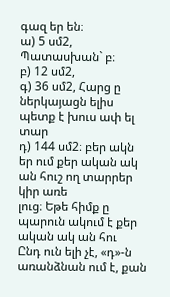գազ եր են։
ա) 5 սմ2, Պատասխան` բ։
բ) 12 սմ2,
գ) 36 սմ2, Հարց ը ներկայացն ելիս պետք է խուս ափ ել տար
դ) 144 սմ2։ բեր ակն եր ում քեր ական ակ ան հուշ ող տարրեր կիր առե
լուց։ Եթե հիմք ը պարուն ակում է քեր ական ակ ան հու
Ընդ ուն ելի չէ, «դ»-ն առանձնան ում է, քան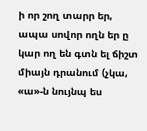ի որ շող տարր եր, ապա սովոր ողն եր ը կար ող են գտն ել ճիշտ
միայն դրանում (չկա, «ա»-ն նույնպ ես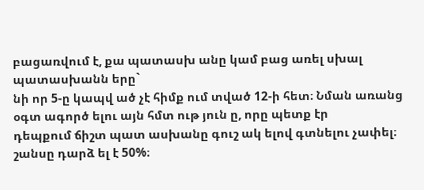բացառվում է, քա պատասխ անը կամ բաց առել սխալ պատասխանն երը`
նի որ 5-ը կապվ ած չէ հիմք ում տված 12-ի հետ։ Նման առանց օգտ ագործ ելու այն հմտ ութ յուն ը, որը պետք էր
դեպքում ճիշտ պատ ասխանը գուշ ակ ելով գտնելու չափել։
շանսը դարձ ել է 50%։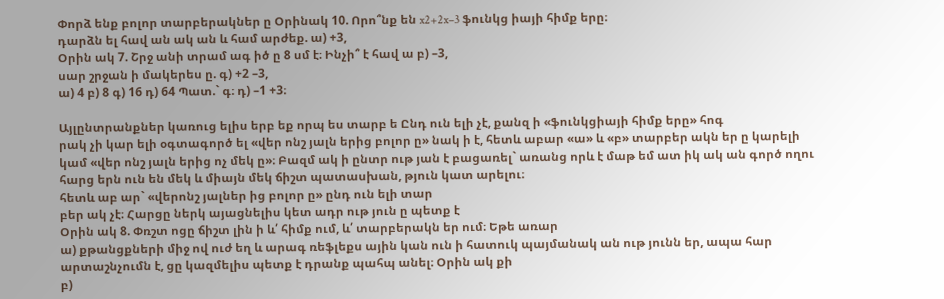Փորձ ենք բոլոր տարբերակներ ը Օրինակ 10. Որո՞նք են x2+2x–3 ֆունկց իայի հիմք երը։
դարձն ել հավ ան ակ ան և համ արժեք. ա) +3,
Օրին ակ 7. Շրջ անի տրամ ագ իծ ը 8 սմ է։ Ինչի՞ է հավ ա բ) –3,
սար շրջան ի մակերես ը. գ) +2 –3,
ա) 4 բ) 8 գ) 16 դ) 64 Պատ.` գ։ դ) –1 +3։

Այլընտրանքներ կառուց ելիս երբ եք որպ ես տարբ ե Ընդ ուն ելի չէ, քանզ ի «ֆունկցիայի հիմք երը» հոգ
րակ չի կար ելի օգտագործ ել «վեր ոնշ յալն երից բոլոր ը» նակ ի է, հետև աբար «ա» և «բ» տարբեր ակն եր ը կարելի
կամ «վեր ոնշ յալն երից ոչ մեկ ը»։ Բազմ ակ ի ընտր ութ յան է բացառել` առանց որև է մաթ եմ ատ իկ ակ ան գործ ողու
հարց երն ուն են մեկ և միայն մեկ ճիշտ պատասխան, թյուն կատ արելու։
հետև աբ ար` «վերոնշ յալներ ից բոլոր ը» ընդ ուն ելի տար
բեր ակ չէ։ Հարցը ներկ այացնելիս կետ ադր ութ յուն ը պետք է
Օրին ակ 8. Փռշտ ոցը ճիշտ լին ի և՛ հիմք ում, և՛ տարբերակն եր ում։ Եթե առար
ա) քթանցքների միջ ով ուժ եղ և արագ ռեֆլեքս ային կան ուն ի հատուկ պայմանակ ան ութ յունն եր, ապա հար
արտաշնչումն է, ցը կազմելիս պետք է դրանք պահպ անել։ Օրին ակ քի
բ)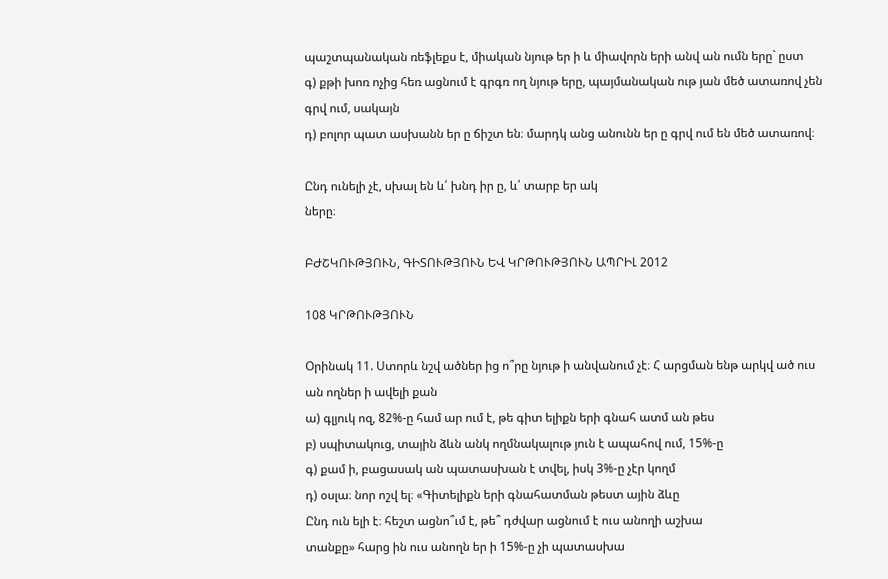պաշտպանական ռեֆլեքս է, միական նյութ եր ի և միավորն երի անվ ան ումն երը` ըստ
գ) քթի խոռ ոչից հեռ ացնում է գրգռ ող նյութ երը, պայմանական ութ յան մեծ ատառով չեն գրվ ում, սակայն
դ) բոլոր պատ ասխանն եր ը ճիշտ են։ մարդկ անց անունն եր ը գրվ ում են մեծ ատառով։

Ընդ ունելի չէ, սխալ են և՛ խնդ իր ը, և՛ տարբ եր ակ
ները։

ԲԺՇԿՈՒԹՅՈՒՆ, ԳԻՏՈՒԹՅՈՒՆ ԵՎ ԿՐԹՈՒԹՅՈՒՆ ԱՊՐԻԼ 2012

108 ԿՐԹՈՒԹՅՈՒՆ

Օրինակ 11. Ստորև նշվ ածներ ից ո՞րը նյութ ի անվանում չէ։ Հ արցման ենթ արկվ ած ուս ան ողներ ի ավելի քան
ա) գլյուկ ոզ, 82%-ը համ ար ում է, թե գիտ ելիքն երի գնահ ատմ ան թես
բ) սպիտակուց, տային ձևն անկ ողմնակալութ յուն է ապահով ում, 15%-ը
գ) քամ ի, բացասակ ան պատասխան է տվել, իսկ 3%-ը չէր կողմ
դ) օսլա։ նոր ոշվ ել։ «Գիտելիքն երի գնահատման թեստ ային ձևը
Ընդ ուն ելի է։ հեշտ ացնո՞ւմ է, թե՞ դժվար ացնում է ուս անողի աշխա
տանքը» հարց ին ուս անողն եր ի 15%-ը չի պատասխա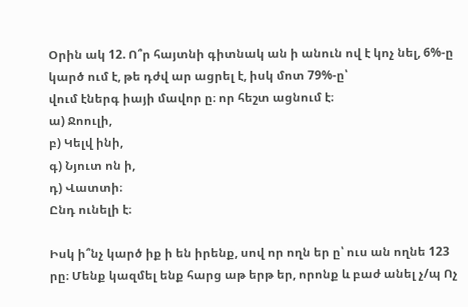Օրին ակ 12. Ո՞ր հայտնի գիտնակ ան ի անուն ով է կոչ նել, 6%-ը կարծ ում է, թե դժվ ար ացրել է, իսկ մոտ 79%-ը՝
վում էներգ իայի մավոր ը։ որ հեշտ ացնում է։
ա) Ջոուլի,
բ) Կելվ ինի,
գ) Նյուտ ոն ի,
դ) Վատտի։
Ընդ ունելի է։

Իսկ ի՞նչ կարծ իք ի են իրենք, սով որ ողն եր ը՝ ուս ան ողնե 123
րը։ Մենք կազմել ենք հարց աթ երթ եր, որոնք և բաժ անել չ/պ Ոչ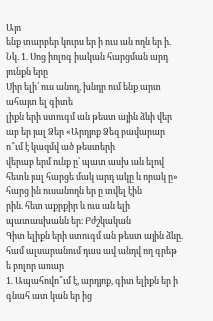Այո
ենք տարբեր կուրս եր ի ուս ան ողն եր ի.
Նկ. 1. Սոց իոլոգ իական հարցման արդ յունքն երը
Սիր ելի՛ ուս անող, խնդր ում ենք արտ ահայտ ել գիտե
լիքն երի ստուգմ ան թեստ ային ձևի վեր աբ եր յալ Ձեր «Արդյոք Ձեզ բավարար ո՞ւմ է կազմվ ած թեստերի
վերաբ երմ ունք ը՝ պատ ասխ ան ելով հետև յալ հարցե մակ արդ ակը և որակ ը» հարց ին ուսանողն եր ը տվել էին
րին. հետ աքրքիր և ուս ան ելի պատասխանն եր։ Բժշկական
Գիտ ելիքն երի ստուգմ ան թեստ ային ձևը. համ ալսարանում դաս ավ անդվ ող գրեթ ե բոլոր առար
1. Ապահովո՞ւմ է, արդյոք, գիտ ելիքն եր ի գնահ ատ կան եր ից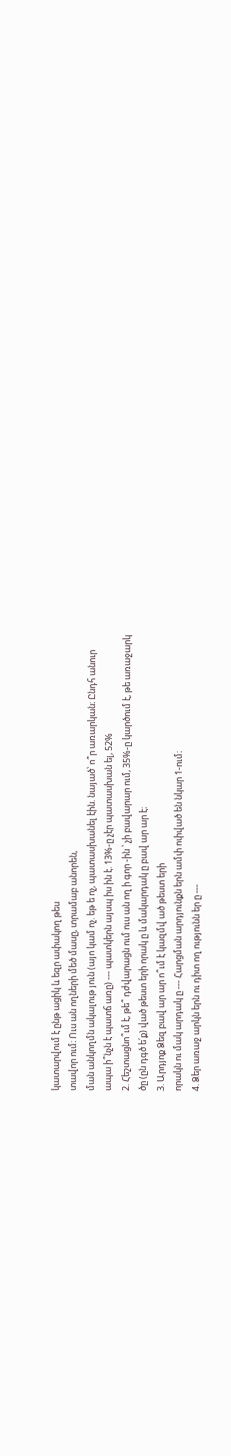կատարվում է ընթ ացիկ և եզր ափակող թես
տավոր ում։ Ուս ան ողների մեծ մասը, տրամաբ անորեն,
ման անկողմն ակալութ յուն (այո կամ ոչ. եթ ե ոչ, պատասխանել էին. նայած՝ ո՞ր առարկան։ Ընդհ անուր
ապա ի՞նչն է պատճ առը) --- պատկերն այսպ իս ին է. 13%-ը չէր պատասխան ել, 52%
2. Հեշտացնո՞ւմ է, թե՞ դժվարացն ում ուս ան ող ի գոր -ին ՝ չի բավարար ում, 35%-ը կարծում է, թե առաջարկ
ծը (ըն դգծ ե՛ք) ված թեստ երի որակ ը և մակարդակ ը բավ ար ար է։
3. Արդյոք Ձեզ բավ ար ար ո՞ւմ է կազմվ ած թեստ երի
որակն ու մակ արդակ ը --- Հարցման արդյունքն երն ամփ ոփված են նկար 1-ում։
4. Ձեր առաջ արկն երն ու դիտ ող ությունն եր ը ---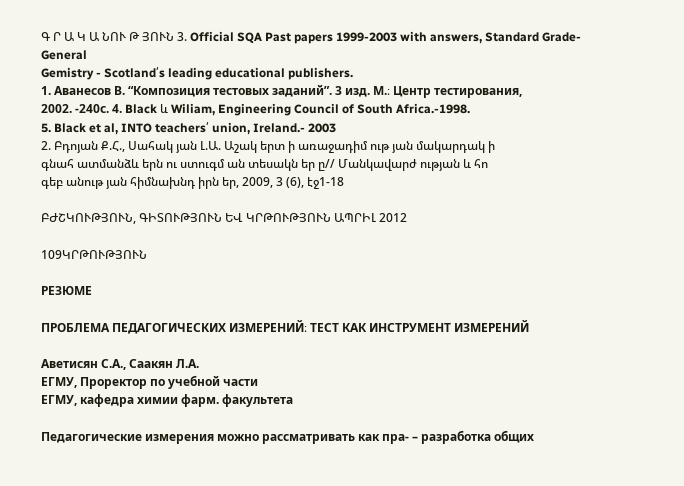Գ Ր Ա Կ Ա ՆՈՒ Թ ՅՈՒՆ 3. Official SQA Past papers 1999-2003 with answers, Standard Grade-General
Gemistry - Scotland՛s leading educational publishers.
1. Аванесов В. “Композиция тестовых заданий”. 3 изд. М.։ Центр тестирования,
2002. -240с. 4. Black և Wiliam, Engineering Council of South Africa.-1998.
5. Black et al, INTO teachers՛ union, Ireland.- 2003
2. Բդոյան Ք.Հ., Սահակ յան Լ.Ա. Աշակ երտ ի առաջադիմ ութ յան մակարդակ ի
գնահ ատմանձև երն ու ստուգմ ան տեսակն եր ը// Մանկավարժ ության և հո
գեբ անութ յան հիմնախնդ իրն եր, 2009, 3 (6), էջ1-18

ԲԺՇԿՈՒԹՅՈՒՆ, ԳԻՏՈՒԹՅՈՒՆ ԵՎ ԿՐԹՈՒԹՅՈՒՆ ԱՊՐԻԼ 2012

109ԿՐԹՈՒԹՅՈՒՆ

РЕЗЮМЕ

ПРОБЛЕМА ПЕДАГОГИЧЕСКИХ ИЗМЕРЕНИЙ։ ТЕСТ КАК ИНСТРУМЕНТ ИЗМЕРЕНИЙ

Аветисян С.А., Саакян Л.А.
ЕГМУ, Проректор по учебной части
ЕГМУ, кафедра химии фарм. факультета

Педагогические измерения можно рассматривать как пра- – разработка общих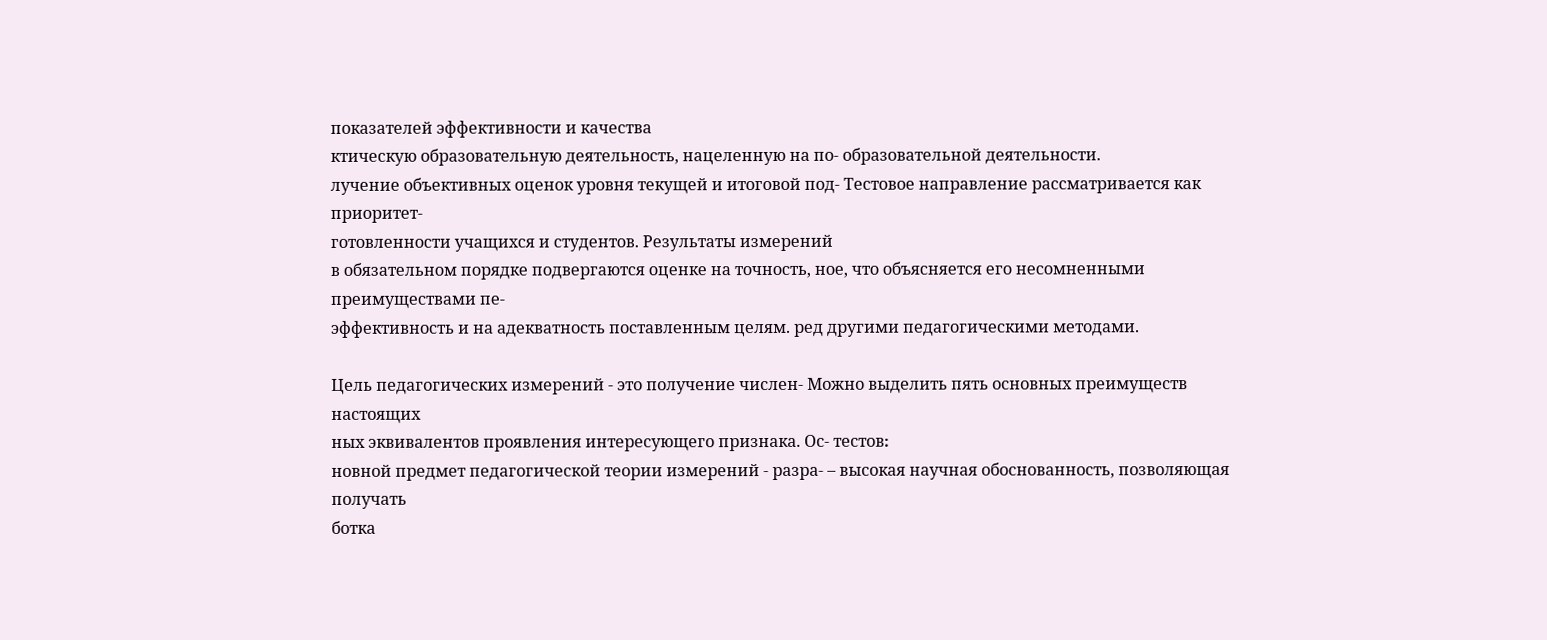показателей эффективности и качества
ктическую образовательную деятельность, нацеленную на по- образовательной деятельности.
лучение объективных оценок уровня текущей и итоговой под- Тестовое направление рассматривается как приоритет-
готовленности учащихся и студентов. Результаты измерений
в обязательном порядке подвергаются оценке на точность, ное, что объясняется его несомненными преимуществами пе-
эффективность и на адекватность поставленным целям. ред другими педагогическими методами.

Цель педагогических измерений - это получение числен- Можно выделить пять основных преимуществ настоящих
ных эквивалентов проявления интересующего признака. Ос- тестов։
новной предмет педагогической теории измерений - разра- – высокая научная обоснованность, позволяющая получать
ботка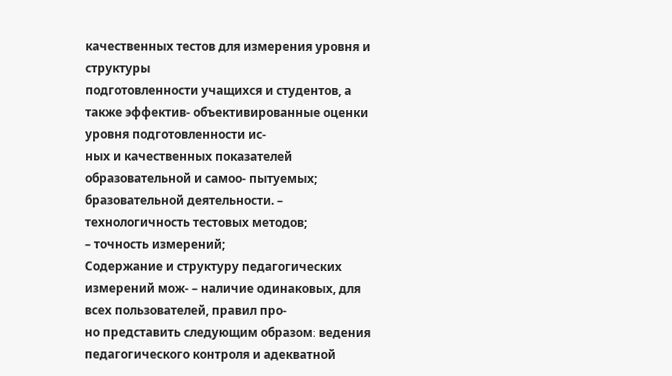качественных тестов для измерения уровня и структуры
подготовленности учащихся и студентов, а также эффектив- объективированные оценки уровня подготовленности ис-
ных и качественных показателей образовательной и самоо- пытуемых;
бразовательной деятельности. – технологичность тестовых методов;
– точность измерений;
Содержание и структуру педагогических измерений мож- – наличие одинаковых, для всех пользователей, правил про-
но представить следующим образом։ ведения педагогического контроля и адекватной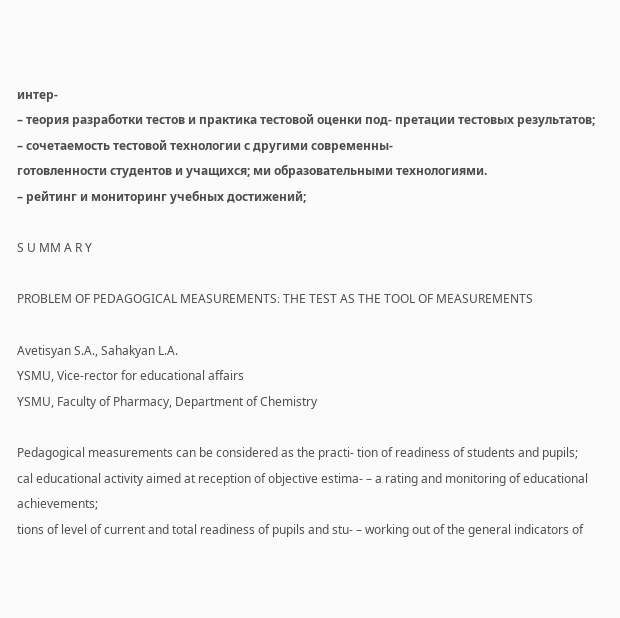интер-
– теория разработки тестов и практика тестовой оценки под- претации тестовых результатов;
– сочетаемость тестовой технологии с другими современны-
готовленности студентов и учащихся; ми образовательными технологиями.
– рейтинг и мониторинг учебных достижений;

S U MM A R Y

PROBLEM OF PEDAGOGICAL MEASUREMENTS։ THE TEST AS THE TOOL OF MEASUREMENTS

Avetisyan S.A., Sahakyan L.A.
YSMU, Vice-rector for educational affairs
YSMU, Faculty of Pharmacy, Department of Chemistry

Pedagogical measurements can be considered as the practi- tion of readiness of students and pupils;
cal educational activity aimed at reception of objective estima- – a rating and monitoring of educational achievements;
tions of level of current and total readiness of pupils and stu- – working out of the general indicators of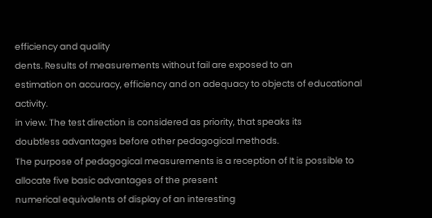efficiency and quality
dents. Results of measurements without fail are exposed to an
estimation on accuracy, efficiency and on adequacy to objects of educational activity.
in view. The test direction is considered as priority, that speaks its
doubtless advantages before other pedagogical methods.
The purpose of pedagogical measurements is a reception of It is possible to allocate five basic advantages of the present
numerical equivalents of display of an interesting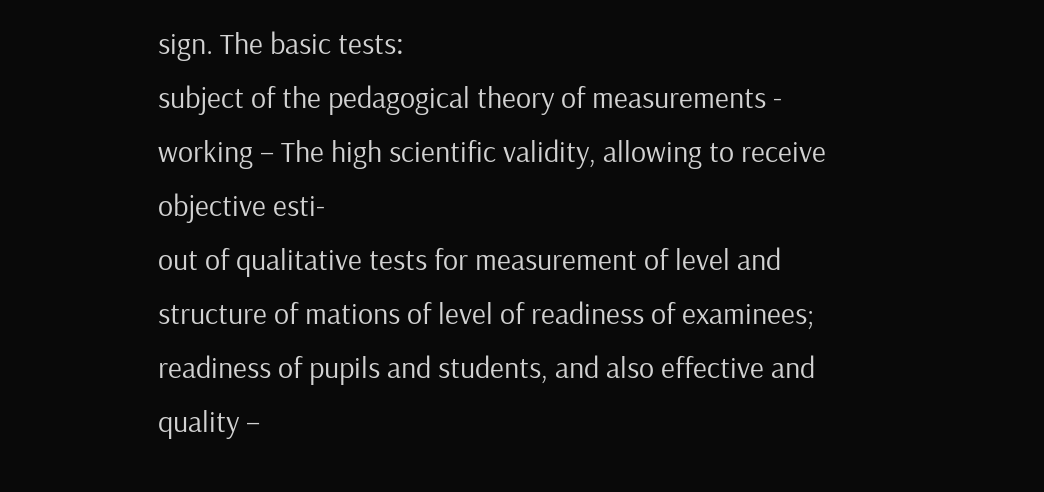sign. The basic tests։
subject of the pedagogical theory of measurements - working – The high scientific validity, allowing to receive objective esti-
out of qualitative tests for measurement of level and structure of mations of level of readiness of examinees;
readiness of pupils and students, and also effective and quality –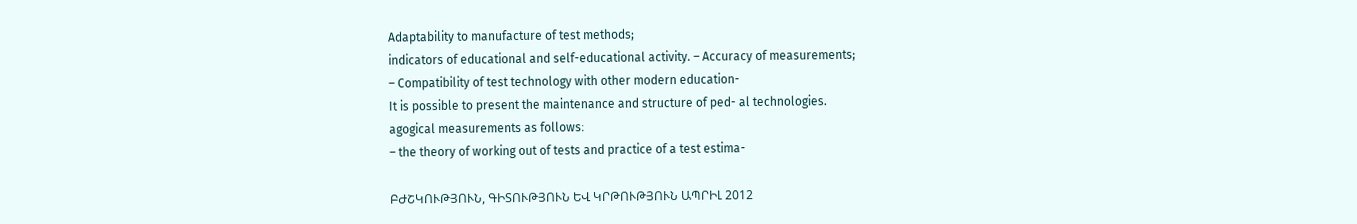Adaptability to manufacture of test methods;
indicators of educational and self-educational activity. – Accuracy of measurements;
– Compatibility of test technology with other modern education-
It is possible to present the maintenance and structure of ped- al technologies.
agogical measurements as follows։
– the theory of working out of tests and practice of a test estima-

ԲԺՇԿՈՒԹՅՈՒՆ, ԳԻՏՈՒԹՅՈՒՆ ԵՎ ԿՐԹՈՒԹՅՈՒՆ ԱՊՐԻԼ 2012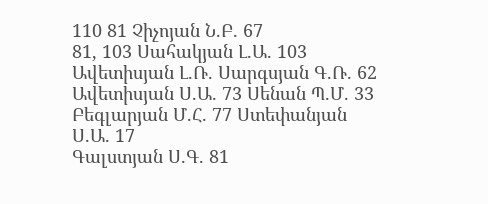110 81 Չիչոյան Ն.Բ. 67
81, 103 Սահակյան Լ.Ա. 103
Ավետիսյան Լ.Ռ. Սարգսյան Գ.Ռ. 62
Ավետիսյան Ս.Ա. 73 Սենան Պ.Մ. 33
Բեգլարյան Մ.Հ. 77 Ստեփանյան Ս.Ա. 17
Գալստյան Ս.Գ. 81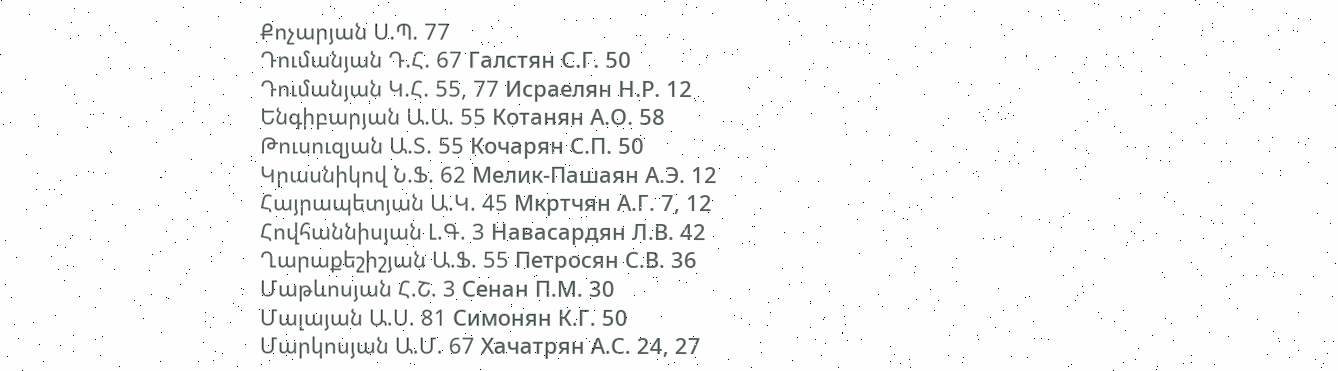Քոչարյան Ս.Պ. 77
Դումանյան Դ.Հ. 67 Галстян С.Г. 50
Դումանյան Կ.Հ. 55, 77 Исраелян Н.Р. 12
Ենգիբարյան Ա.Ա. 55 Котанян А.О. 58
Թուսուզյան Ա.Տ. 55 Кочарян С.П. 50
Կրասնիկով Ն.Ֆ. 62 Мелик-Пашаян А.Э. 12
Հայրապետյան Ա.Կ. 45 Мкртчян А.Г. 7, 12
Հովհաննիսյան Լ.Գ. 3 Навасардян Л.В. 42
Ղարաքեշիշյան Ա.Ֆ. 55 Петросян С.В. 36
Մաթևոսյան Հ.Շ. 3 Сенан П.М. 30
Մալայան Ա.Ս. 81 Симонян К.Г. 50
Մարկոսյան Ա.Մ. 67 Хачатрян А.С. 24, 27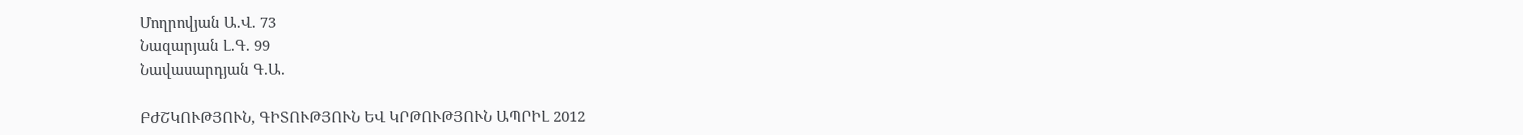Մողրովյան Ա.Վ. 73
Նազարյան Լ.Գ. 99
Նավասարդյան Գ.Ա.

ԲԺՇԿՈՒԹՅՈՒՆ, ԳԻՏՈՒԹՅՈՒՆ ԵՎ ԿՐԹՈՒԹՅՈՒՆ ԱՊՐԻԼ 2012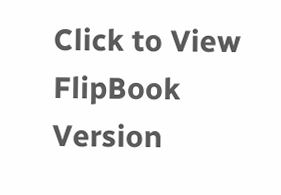Click to View FlipBook Version